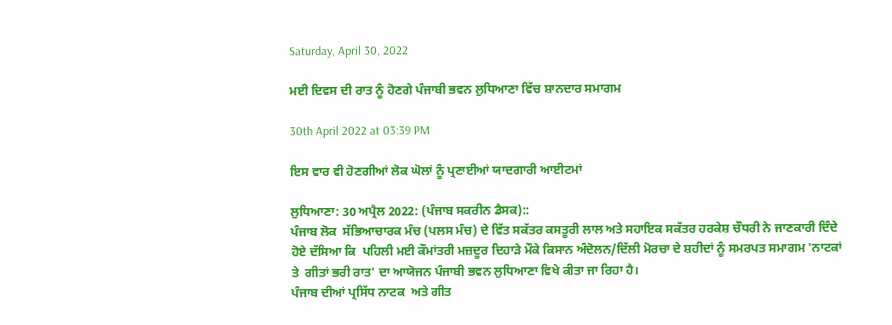Saturday, April 30, 2022

ਮਈ ਦਿਵਸ ਦੀ ਰਾਤ ਨੂੰ ਹੋਣਗੇ ਪੰਜਾਬੀ ਭਵਨ ਲੁਧਿਆਣਾ ਵਿੱਚ ਸ਼ਾਨਦਾਰ ਸਮਾਗਮ

30th April 2022 at 03:39 PM

ਇਸ ਵਾਰ ਵੀ ਹੋਣਗੀਆਂ ਲੋਕ ਘੋਲਾਂ ਨੂੰ ਪ੍ਰਣਾਈਆਂ ਯਾਦਗਾਰੀ ਆਈਟਮਾਂ

ਲੁਧਿਆਣਾ: 30 ਅਪ੍ਰੈਲ 2022: (ਪੰਜਾਬ ਸਕਰੀਨ ਡੈਸਕ)::
ਪੰਜਾਬ ਲੋਕ  ਸੱਭਿਆਚਾਰਕ ਮੰਚ (ਪਲਸ ਮੰਚ) ਦੇ ਵਿੱਤ ਸਕੱਤਰ ਕਸਤੂਰੀ ਲਾਲ ਅਤੇ ਸਹਾਇਕ ਸਕੱਤਰ ਹਰਕੇਸ਼ ਚੌਧਰੀ ਨੇ ਜਾਣਕਾਰੀ ਦਿੰਦੇ ਹੋਏ ਦੱਸਿਆ ਕਿ  ਪਹਿਲੀ ਮਈ ਕੌਮਾਂਤਰੀ ਮਜ਼ਦੂਰ ਦਿਹਾੜੇ ਮੌਕੇ ਕਿਸਾਨ ਅੰਦੋਲਨ/ਦਿੱਲੀ ਮੋਰਚਾ ਦੇ ਸ਼ਹੀਦਾਂ ਨੂੰ ਸਮਰਪਤ ਸਮਾਗਮ 'ਨਾਟਕਾਂ ਤੇ  ਗੀਤਾਂ ਭਰੀ ਰਾਤ' ਦਾ ਆਯੋਜਨ ਪੰਜਾਬੀ ਭਵਨ ਲੁਧਿਆਣਾ ਵਿਖੇ ਕੀਤਾ ਜਾ ਰਿਹਾ ਹੈ।
ਪੰਜਾਬ ਦੀਆਂ ਪ੍ਰਸਿੱਧ ਨਾਟਕ  ਅਤੇ ਗੀਤ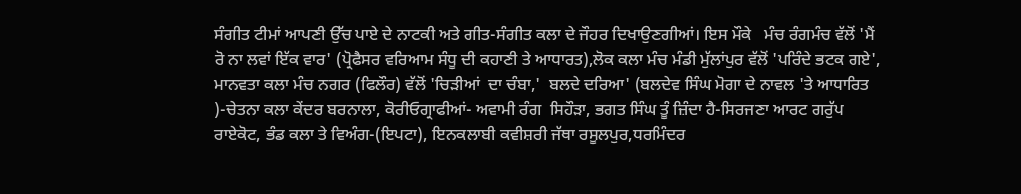ਸੰਗੀਤ ਟੀਮਾਂ ਆਪਣੀ ਉੱਚ ਪਾਏ ਦੇ ਨਾਟਕੀ ਅਤੇ ਗੀਤ-ਸੰਗੀਤ ਕਲਾ ਦੇ ਜੌਹਰ ਦਿਖਾਉਣਗੀਆਂ। ਇਸ ਮੌਕੇ   ਮੰਚ ਰੰਗਮੰਚ ਵੱਲੋਂ 'ਮੈਂ ਰੋ ਨਾ ਲਵਾਂ ਇੱਕ ਵਾਰ' (ਪ੍ਰੋਫੈਸਰ ਵਰਿਆਮ ਸੰਧੂ ਦੀ ਕਹਾਣੀ ਤੇ ਆਧਾਰਤ),ਲੋਕ ਕਲਾ ਮੰਚ ਮੰਡੀ ਮੁੱਲਾਂਪੁਰ ਵੱਲੋਂ 'ਪਰਿੰਦੇ ਭਟਕ ਗਏ', ਮਾਨਵਤਾ ਕਲਾ ਮੰਚ ਨਗਰ (ਫਿਲੌਰ) ਵੱਲੋਂ 'ਚਿੜੀਆਂ  ਦਾ ਚੰਬਾ,'  ਬਲਦੇ ਦਰਿਆ' (ਬਲਦੇਵ ਸਿੰਘ ਮੋਗਾ ਦੇ ਨਾਵਲ 'ਤੇ ਆਧਾਰਿਤ )-ਚੇਤਨਾ ਕਲਾ ਕੇਂਦਰ ਬਰਨਾਲਾ, ਕੋਰੀਓਗ੍ਰਾਫੀਆਂ- ਅਵਾਮੀ ਰੰਗ  ਸਿਹੌੜਾ, ਭਗਤ ਸਿੰਘ ਤੂੰ ਜ਼ਿੰਦਾ ਹੈ-ਸਿਰਜਣਾ ਆਰਟ ਗਰੁੱਪ ਰਾਏਕੋਟ, ਭੰਡ ਕਲਾ ਤੇ ਵਿਅੰਗ-(ਇਪਟਾ), ਇਨਕਲਾਬੀ ਕਵੀਸ਼ਰੀ ਜੱਥਾ ਰਸੂਲਪੁਰ,ਧਰਮਿੰਦਰ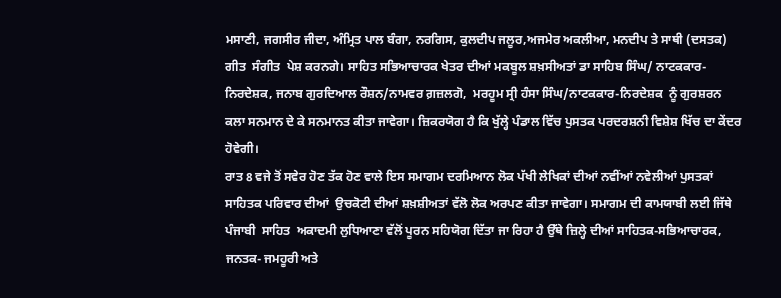ਮਸਾਣੀ, ਜਗਸੀਰ ਜੀਦਾ, ਅੰਮ੍ਰਿਤ ਪਾਲ ਬੰਗਾ, ਨਰਗਿਸ, ਕੁਲਦੀਪ ਜਲੂਰ,ਅਜਮੇਰ ਅਕਲੀਆ, ਮਨਦੀਪ ਤੇ ਸਾਥੀ (ਦਸਤਕ) ਗੀਤ  ਸੰਗੀਤ  ਪੇਸ਼ ਕਰਨਗੇ। ਸਾਹਿਤ ਸਭਿਆਚਾਰਕ ਖੇਤਰ ਦੀਆਂ ਮਕਬੂਲ ਸ਼ਖ਼ਸੀਅਤਾਂ ਡਾ ਸਾਹਿਬ ਸਿੰਘ/ ਨਾਟਕਕਾਰ-ਨਿਰਦੇਸ਼ਕ, ਜਨਾਬ ਗੁਰਦਿਆਲ ਰੌਸ਼ਨ/ਨਾਮਵਰ ਗ਼ਜ਼ਲਗੋ,  ਮਰਹੂਮ ਸ੍ਰੀ ਹੰਸਾ ਸਿੰਘ/ਨਾਟਕਕਾਰ-ਨਿਰਦੇਸ਼ਕ  ਨੂੰ ਗੁਰਸ਼ਰਨ ਕਲਾ ਸਨਮਾਨ ਦੇ ਕੇ ਸਨਮਾਨਤ ਕੀਤਾ ਜਾਵੇਗਾ। ਜ਼ਿਕਰਯੋਗ ਹੈ ਕਿ ਖੁੱਲ੍ਹੇ ਪੰਡਾਲ ਵਿੱਚ ਪੁਸਤਕ ਪਰਦਰਸ਼ਨੀ ਵਿਸ਼ੇਸ਼ ਖਿੱਚ ਦਾ ਕੇਂਦਰ ਹੋਵੇਗੀ।
ਰਾਤ 8 ਵਜੇ ਤੋਂ ਸਵੇਰ ਹੋਣ ਤੱਕ ਹੋਣ ਵਾਲੇ ਇਸ ਸਮਾਗਮ ਦਰਮਿਆਨ ਲੋਕ ਪੱਖੀ ਲੇਖਿਕਾਂ ਦੀਆਂ ਨਵੀਂਆਂ ਨਵੇਲੀਆਂ ਪੁਸਤਕਾਂ ਸਾਹਿਤਕ ਪਰਿਵਾਰ ਦੀਆਂ  ਉਚਕੋਟੀ ਦੀਆਂ ਸ਼ਖ਼ਸ਼ੀਅਤਾਂ ਵੱਲੋ ਲੋਕ ਅਰਪਣ ਕੀਤਾ ਜਾਵੇਗਾ। ਸਮਾਗਮ ਦੀ ਕਾਮਯਾਬੀ ਲਈ ਜਿੱਥੇ ਪੰਜਾਬੀ  ਸਾਹਿਤ  ਅਕਾਦਮੀ ਲੁਧਿਆਣਾ ਵੱਲੋਂ ਪੂਰਨ ਸਹਿਯੋਗ ਦਿੱਤਾ ਜਾ ਰਿਹਾ ਹੈ ਉੱਥੇ ਜ਼ਿਲ੍ਹੇ ਦੀਆਂ ਸਾਹਿਤਕ-ਸਭਿਆਚਾਰਕ, ਜਨਤਕ- ਜਮਹੂਰੀ ਅਤੇ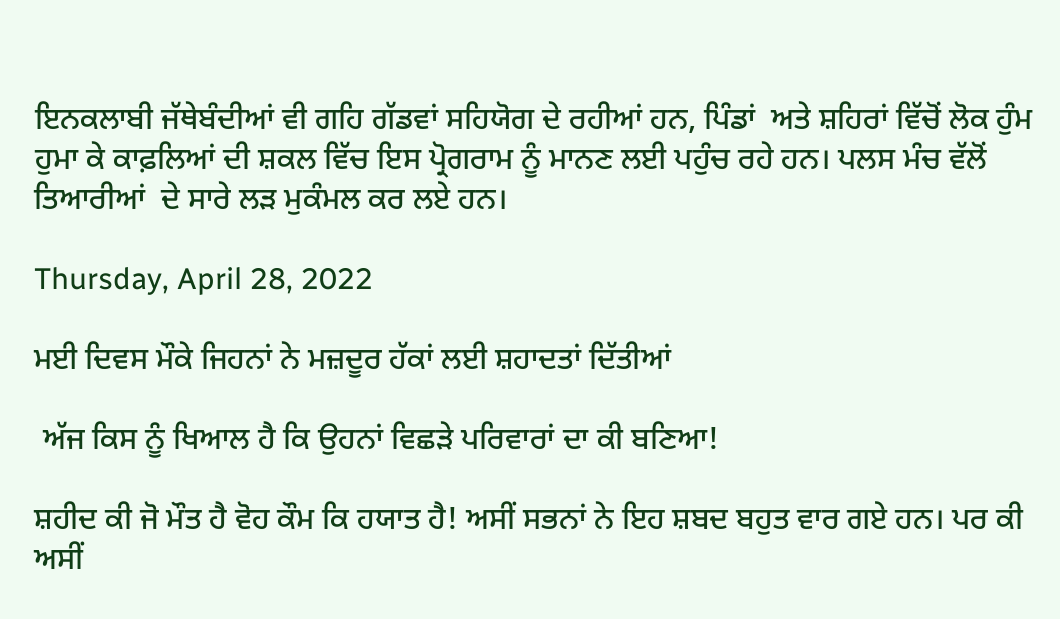ਇਨਕਲਾਬੀ ਜੱਥੇਬੰਦੀਆਂ ਵੀ ਗਹਿ ਗੱਡਵਾਂ ਸਹਿਯੋਗ ਦੇ ਰਹੀਆਂ ਹਨ, ਪਿੰਡਾਂ  ਅਤੇ ਸ਼ਹਿਰਾਂ ਵਿੱਚੋਂ ਲੋਕ ਹੁੰਮ ਹੁਮਾ ਕੇ ਕਾਫ਼ਲਿਆਂ ਦੀ ਸ਼ਕਲ ਵਿੱਚ ਇਸ ਪ੍ਰੋਗਰਾਮ ਨੂੰ ਮਾਨਣ ਲਈ ਪਹੁੰਚ ਰਹੇ ਹਨ। ਪਲਸ ਮੰਚ ਵੱਲੋਂ ਤਿਆਰੀਆਂ  ਦੇ ਸਾਰੇ ਲੜ ਮੁਕੰਮਲ ਕਰ ਲਏ ਹਨ।

Thursday, April 28, 2022

ਮਈ ਦਿਵਸ ਮੌਕੇ ਜਿਹਨਾਂ ਨੇ ਮਜ਼ਦੂਰ ਹੱਕਾਂ ਲਈ ਸ਼ਹਾਦਤਾਂ ਦਿੱਤੀਆਂ

 ਅੱਜ ਕਿਸ ਨੂੰ ਖਿਆਲ ਹੈ ਕਿ ਉਹਨਾਂ ਵਿਛੜੇ ਪਰਿਵਾਰਾਂ ਦਾ ਕੀ ਬਣਿਆ!

ਸ਼ਹੀਦ ਕੀ ਜੋ ਮੌਤ ਹੈ ਵੋਹ ਕੌਮ ਕਿ ਹਯਾਤ ਹੈ! ਅਸੀਂ ਸਭਨਾਂ ਨੇ ਇਹ ਸ਼ਬਦ ਬਹੁਤ ਵਾਰ ਗਏ ਹਨ। ਪਰ ਕੀ ਅਸੀਂ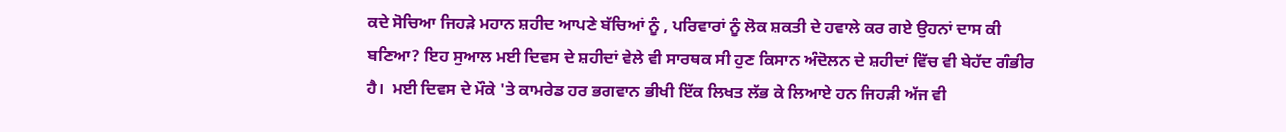ਕਦੇ ਸੋਚਿਆ ਜਿਹੜੇ ਮਹਾਨ ਸ਼ਹੀਦ ਆਪਣੇ ਬੱਚਿਆਂ ਨੂੰ , ਪਰਿਵਾਰਾਂ ਨੂੰ ਲੋਕ ਸ਼ਕਤੀ ਦੇ ਹਵਾਲੇ ਕਰ ਗਏ ਉਹਨਾਂ ਦਾਸ ਕੀ ਬਣਿਆ? ਇਹ ਸੁਆਲ ਮਈ ਦਿਵਸ ਦੇ ਸ਼ਹੀਦਾਂ ਵੇਲੇ ਵੀ ਸਾਰਥਕ ਸੀ ਹੁਣ ਕਿਸਾਨ ਅੰਦੋਲਨ ਦੇ ਸ਼ਹੀਦਾਂ ਵਿੱਚ ਵੀ ਬੇਹੱਦ ਗੰਭੀਰ ਹੈ।  ਮਈ ਦਿਵਸ ਦੇ ਮੌਕੇ 'ਤੇ ਕਾਮਰੇਡ ਹਰ ਭਗਵਾਨ ਭੀਖੀ ਇੱਕ ਲਿਖਤ ਲੱਭ ਕੇ ਲਿਆਏ ਹਨ ਜਿਹੜੀ ਅੱਜ ਵੀ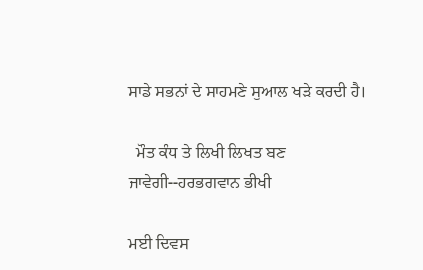ਸਾਡੇ ਸਭਨਾਂ ਦੇ ਸਾਹਮਣੇ ਸੁਆਲ ਖੜੇ ਕਰਦੀ ਹੈ।

  ਮੌਤ ਕੰਧ ਤੇ ਲਿਖੀ ਲਿਖਤ ਬਣ ਜਾਵੇਗੀ--ਹਰਭਗਵਾਨ ਭੀਖੀ

ਮਈ ਦਿਵਸ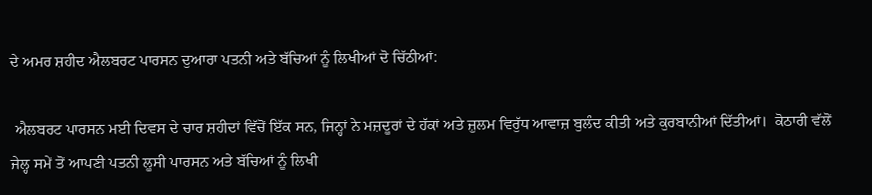ਦੇ ਅਮਰ ਸ਼ਹੀਦ ਐਲਬਰਟ ਪਾਰਸਨ ਦੁਆਰਾ ਪਤਨੀ ਅਤੇ ਬੱਚਿਆਂ ਨੂੰ ਲਿਖੀਆਂ ਦੋ ਚਿੱਠੀਆਂ:

 ਐਲਬਰਟ ਪਾਰਸਨ ਮਈ ਦਿਵਸ ਦੇ ਚਾਰ ਸ਼ਹੀਦਾਂ ਵਿੱਚੋਂ ਇੱਕ ਸਨ, ਜਿਨ੍ਹਾਂ ਨੇ ਮਜ਼ਦੂਰਾਂ ਦੇ ਹੱਕਾਂ ਅਤੇ ਜ਼ੁਲਮ ਵਿਰੁੱਧ ਆਵਾਜ਼ ਬੁਲੰਦ ਕੀਤੀ ਅਤੇ ਕੁਰਬਾਨੀਆਂ ਦਿੱਤੀਆਂ।  ਕੋਠਾਰੀ ਵੱਲੋਂ ਜੇਲ੍ਹ ਸਮੇਂ ਤੋਂ ਆਪਣੀ ਪਤਨੀ ਲੂਸੀ ਪਾਰਸਨ ਅਤੇ ਬੱਚਿਆਂ ਨੂੰ ਲਿਖੀ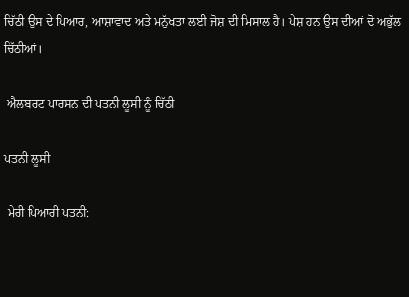ਚਿੱਠੀ ਉਸ ਦੇ ਪਿਆਰ, ਆਸ਼ਾਵਾਦ ਅਤੇ ਮਨੁੱਖਤਾ ਲਈ ਜੋਸ਼ ਦੀ ਮਿਸਾਲ ਹੈ। ਪੇਸ਼ ਹਨ ਉਸ ਦੀਆਂ ਦੋ ਅਭੁੱਲ ਚਿੱਠੀਆਂ।

 ਐਲਬਰਟ ਪਾਰਸਨ ਦੀ ਪਤਨੀ ਲੂਸੀ ਨੂੰ ਚਿੱਠੀ

ਪਤਨੀ ਲੂਸੀ

 ਮੇਰੀ ਪਿਆਰੀ ਪਤਨੀ: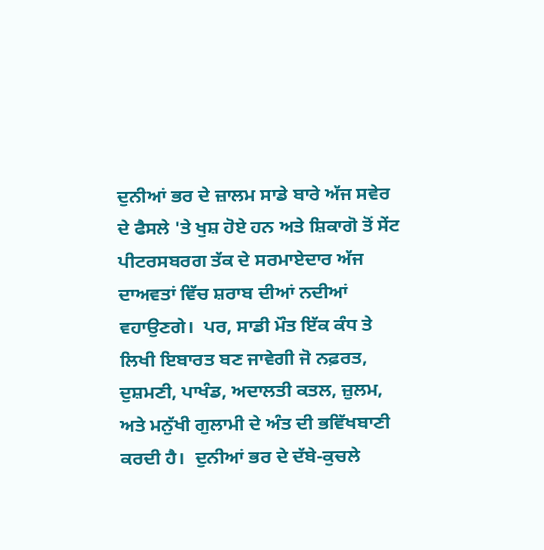ਦੁਨੀਆਂ ਭਰ ਦੇ ਜ਼ਾਲਮ ਸਾਡੇ ਬਾਰੇ ਅੱਜ ਸਵੇਰ ਦੇ ਫੈਸਲੇ 'ਤੇ ਖੁਸ਼ ਹੋਏ ਹਨ ਅਤੇ ਸ਼ਿਕਾਗੋ ਤੋਂ ਸੇਂਟ ਪੀਟਰਸਬਰਗ ਤੱਕ ਦੇ ਸਰਮਾਏਦਾਰ ਅੱਜ ਦਾਅਵਤਾਂ ਵਿੱਚ ਸ਼ਰਾਬ ਦੀਆਂ ਨਦੀਆਂ ਵਹਾਉਣਗੇ।  ਪਰ, ਸਾਡੀ ਮੌਤ ਇੱਕ ਕੰਧ ਤੇ ਲਿਖੀ ਇਬਾਰਤ ਬਣ ਜਾਵੇਗੀ ਜੋ ਨਫ਼ਰਤ, ਦੁਸ਼ਮਣੀ, ਪਾਖੰਡ, ਅਦਾਲਤੀ ਕਤਲ, ਜ਼ੁਲਮ, ਅਤੇ ਮਨੁੱਖੀ ਗੁਲਾਮੀ ਦੇ ਅੰਤ ਦੀ ਭਵਿੱਖਬਾਣੀ ਕਰਦੀ ਹੈ।  ਦੁਨੀਆਂ ਭਰ ਦੇ ਦੱਬੇ-ਕੁਚਲੇ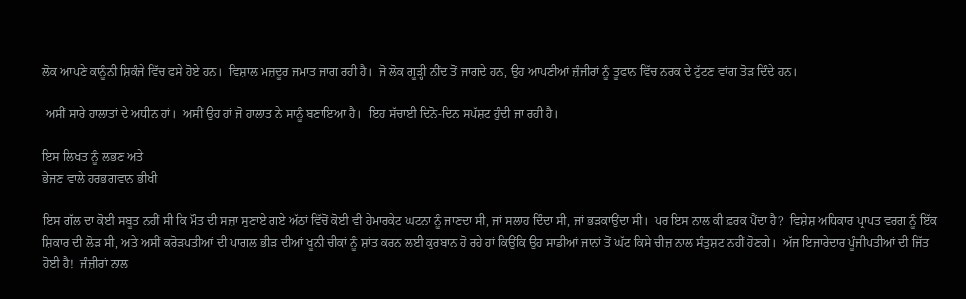ਲੋਕ ਆਪਣੇ ਕਾਨੂੰਨੀ ਸ਼ਿਕੰਜੇ ਵਿੱਚ ਫਸੇ ਹੋਏ ਹਨ।  ਵਿਸ਼ਾਲ ਮਜ਼ਦੂਰ ਜਮਾਤ ਜਾਗ ਰਹੀ ਹੈ।  ਜੋ ਲੋਕ ਗੂੜ੍ਹੀ ਨੀਂਦ ਤੋਂ ਜਾਗਦੇ ਹਨ, ਉਹ ਆਪਣੀਆਂ ਜ਼ੰਜੀਰਾਂ ਨੂੰ ਤੂਫਾਨ ਵਿੱਚ ਨਰਕ ਦੇ ਟੁੱਟਣ ਵਾਂਗ ਤੋੜ ਦਿੰਦੇ ਹਨ।

 ਅਸੀਂ ਸਾਰੇ ਹਾਲਾਤਾਂ ਦੇ ਅਧੀਨ ਹਾਂ।  ਅਸੀਂ ਉਹ ਹਾਂ ਜੋ ਹਾਲਾਤ ਨੇ ਸਾਨੂੰ ਬਣਾਇਆ ਹੈ।  ਇਹ ਸੱਚਾਈ ਦਿਨੋ-ਦਿਨ ਸਪੱਸ਼ਟ ਹੁੰਦੀ ਜਾ ਰਹੀ ਹੈ।

ਇਸ ਲਿਖਤ ਨੂੰ ਲਭਣ ਅਤੇ
ਭੇਜਣ ਵਾਲੇ ਹਰਭਗਵਾਨ ਭੀਖੀ

ਇਸ ਗੱਲ ਦਾ ਕੋਈ ਸਬੂਤ ਨਹੀਂ ਸੀ ਕਿ ਮੌਤ ਦੀ ਸਜ਼ਾ ਸੁਣਾਏ ਗਏ ਅੱਠਾਂ ਵਿੱਚੋਂ ਕੋਈ ਵੀ ਹੇਮਾਰਕੇਟ ਘਟਨਾ ਨੂੰ ਜਾਣਦਾ ਸੀ, ਜਾਂ ਸਲਾਹ ਦਿੰਦਾ ਸੀ, ਜਾਂ ਭੜਕਾਉਂਦਾ ਸੀ।  ਪਰ ਇਸ ਨਾਲ ਕੀ ਫ਼ਰਕ ਪੈਂਦਾ ਹੈ?  ਵਿਸ਼ੇਸ਼ ਅਧਿਕਾਰ ਪ੍ਰਾਪਤ ਵਰਗ ਨੂੰ ਇੱਕ ਸ਼ਿਕਾਰ ਦੀ ਲੋੜ ਸੀ, ਅਤੇ ਅਸੀਂ ਕਰੋੜਪਤੀਆਂ ਦੀ ਪਾਗਲ ਭੀੜ ਦੀਆਂ ਖੂਨੀ ਚੀਕਾਂ ਨੂੰ ਸ਼ਾਂਤ ਕਰਨ ਲਈ ਕੁਰਬਾਨ ਹੋ ਰਹੇ ਹਾਂ ਕਿਉਂਕਿ ਉਹ ਸਾਡੀਆਂ ਜਾਨਾਂ ਤੋਂ ਘੱਟ ਕਿਸੇ ਚੀਜ਼ ਨਾਲ ਸੰਤੁਸ਼ਟ ਨਹੀਂ ਹੋਣਗੇ।  ਅੱਜ ਇਜਾਰੇਦਾਰ ਪੂੰਜੀਪਤੀਆਂ ਦੀ ਜਿੱਤ ਹੋਈ ਹੈ!  ਜੰਜ਼ੀਰਾਂ ਨਾਲ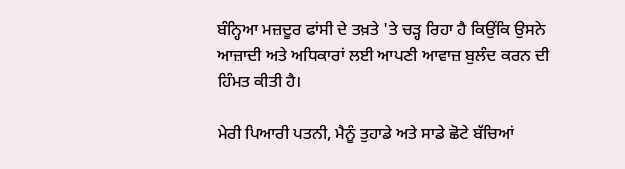ਬੰਨ੍ਹਿਆ ਮਜ਼ਦੂਰ ਫਾਂਸੀ ਦੇ ਤਖ਼ਤੇ 'ਤੇ ਚੜ੍ਹ ਰਿਹਾ ਹੈ ਕਿਉਂਕਿ ਉਸਨੇ ਆਜ਼ਾਦੀ ਅਤੇ ਅਧਿਕਾਰਾਂ ਲਈ ਆਪਣੀ ਆਵਾਜ਼ ਬੁਲੰਦ ਕਰਨ ਦੀ ਹਿੰਮਤ ਕੀਤੀ ਹੈ।

ਮੇਰੀ ਪਿਆਰੀ ਪਤਨੀ, ਮੈਨੂੰ ਤੁਹਾਡੇ ਅਤੇ ਸਾਡੇ ਛੋਟੇ ਬੱਚਿਆਂ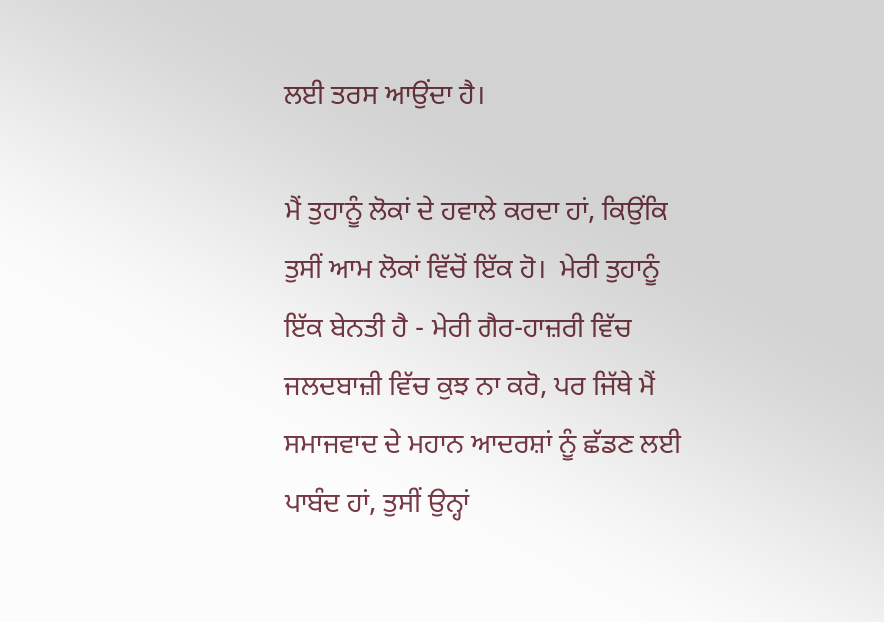ਲਈ ਤਰਸ ਆਉਂਦਾ ਹੈ।

ਮੈਂ ਤੁਹਾਨੂੰ ਲੋਕਾਂ ਦੇ ਹਵਾਲੇ ਕਰਦਾ ਹਾਂ, ਕਿਉਂਕਿ ਤੁਸੀਂ ਆਮ ਲੋਕਾਂ ਵਿੱਚੋਂ ਇੱਕ ਹੋ।  ਮੇਰੀ ਤੁਹਾਨੂੰ ਇੱਕ ਬੇਨਤੀ ਹੈ - ਮੇਰੀ ਗੈਰ-ਹਾਜ਼ਰੀ ਵਿੱਚ ਜਲਦਬਾਜ਼ੀ ਵਿੱਚ ਕੁਝ ਨਾ ਕਰੋ, ਪਰ ਜਿੱਥੇ ਮੈਂ ਸਮਾਜਵਾਦ ਦੇ ਮਹਾਨ ਆਦਰਸ਼ਾਂ ਨੂੰ ਛੱਡਣ ਲਈ ਪਾਬੰਦ ਹਾਂ, ਤੁਸੀਂ ਉਨ੍ਹਾਂ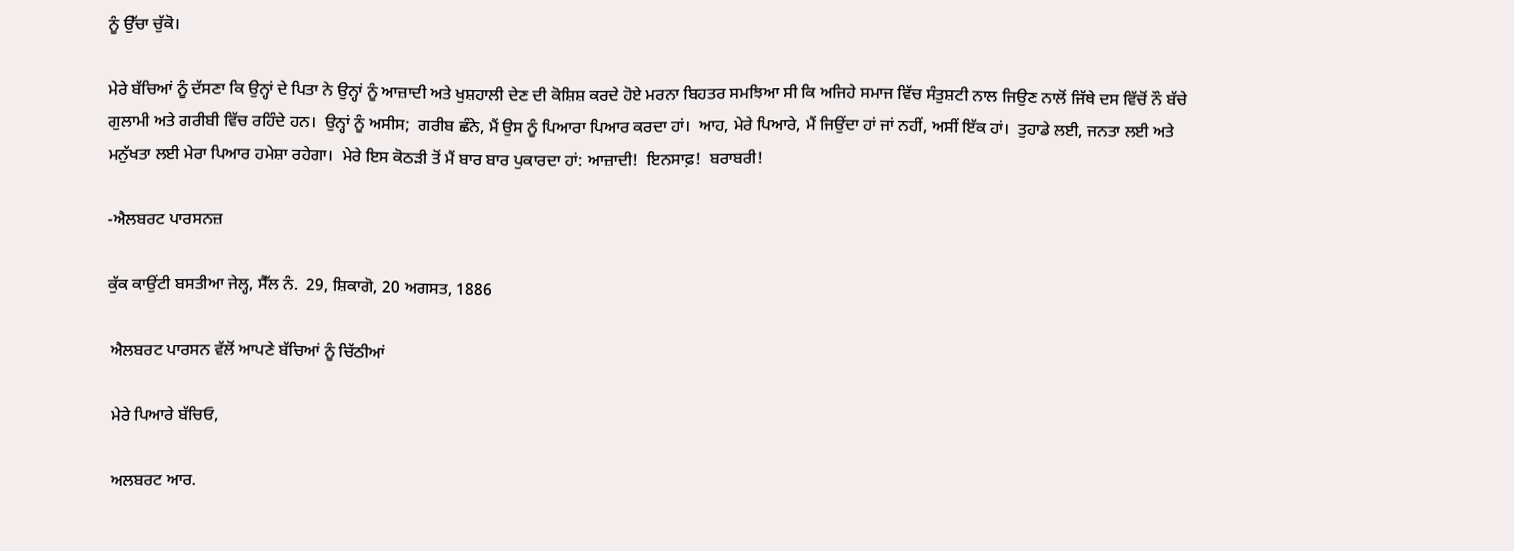ਨੂੰ ਉੱਚਾ ਚੁੱਕੋ।

ਮੇਰੇ ਬੱਚਿਆਂ ਨੂੰ ਦੱਸਣਾ ਕਿ ਉਨ੍ਹਾਂ ਦੇ ਪਿਤਾ ਨੇ ਉਨ੍ਹਾਂ ਨੂੰ ਆਜ਼ਾਦੀ ਅਤੇ ਖੁਸ਼ਹਾਲੀ ਦੇਣ ਦੀ ਕੋਸ਼ਿਸ਼ ਕਰਦੇ ਹੋਏ ਮਰਨਾ ਬਿਹਤਰ ਸਮਝਿਆ ਸੀ ਕਿ ਅਜਿਹੇ ਸਮਾਜ ਵਿੱਚ ਸੰਤੁਸ਼ਟੀ ਨਾਲ ਜਿਉਣ ਨਾਲੋਂ ਜਿੱਥੇ ਦਸ ਵਿੱਚੋਂ ਨੌ ਬੱਚੇ ਗੁਲਾਮੀ ਅਤੇ ਗਰੀਬੀ ਵਿੱਚ ਰਹਿੰਦੇ ਹਨ।  ਉਨ੍ਹਾਂ ਨੂੰ ਅਸੀਸ;  ਗਰੀਬ ਛੰਨੇ, ਮੈਂ ਉਸ ਨੂੰ ਪਿਆਰਾ ਪਿਆਰ ਕਰਦਾ ਹਾਂ।  ਆਹ, ਮੇਰੇ ਪਿਆਰੇ, ਮੈਂ ਜਿਉਂਦਾ ਹਾਂ ਜਾਂ ਨਹੀਂ, ਅਸੀਂ ਇੱਕ ਹਾਂ।  ਤੁਹਾਡੇ ਲਈ, ਜਨਤਾ ਲਈ ਅਤੇ ਮਨੁੱਖਤਾ ਲਈ ਮੇਰਾ ਪਿਆਰ ਹਮੇਸ਼ਾ ਰਹੇਗਾ।  ਮੇਰੇ ਇਸ ਕੋਠੜੀ ਤੋਂ ਮੈਂ ਬਾਰ ਬਾਰ ਪੁਕਾਰਦਾ ਹਾਂ: ਆਜ਼ਾਦੀ!  ਇਨਸਾਫ਼!  ਬਰਾਬਰੀ!

-ਐਲਬਰਟ ਪਾਰਸਨਜ਼

ਕੁੱਕ ਕਾਉਂਟੀ ਬਸਤੀਆ ਜੇਲ੍ਹ, ਸੈੱਲ ਨੰ.  29, ਸ਼ਿਕਾਗੋ, 20 ਅਗਸਤ, 1886

 ਐਲਬਰਟ ਪਾਰਸਨ ਵੱਲੋਂ ਆਪਣੇ ਬੱਚਿਆਂ ਨੂੰ ਚਿੱਠੀਆਂ

 ਮੇਰੇ ਪਿਆਰੇ ਬੱਚਿਓ,

 ਅਲਬਰਟ ਆਰ.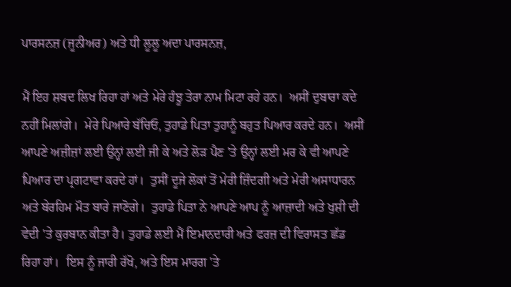ਪਾਰਸਨਜ਼ (ਜੂਨੀਅਰ) ਅਤੇ ਧੀ ਲੂਲੂ ਅਦਾ ਪਾਰਸਨਜ਼,

ਮੈਂ ਇਹ ਸ਼ਬਦ ਲਿਖ ਰਿਹਾ ਹਾਂ ਅਤੇ ਮੇਰੇ ਹੰਝੂ ਤੇਰਾ ਨਾਮ ਮਿਟਾ ਰਹੇ ਹਨ।  ਅਸੀਂ ਦੁਬਾਰਾ ਕਦੇ ਨਹੀਂ ਮਿਲਾਂਗੇ।  ਮੇਰੇ ਪਿਆਰੇ ਬੱਚਿਓ, ਤੁਹਾਡੇ ਪਿਤਾ ਤੁਹਾਨੂੰ ਬਹੁਤ ਪਿਆਰ ਕਰਦੇ ਹਨ।  ਅਸੀਂ ਆਪਣੇ ਅਜ਼ੀਜ਼ਾਂ ਲਈ ਉਨ੍ਹਾਂ ਲਈ ਜੀ ਕੇ ਅਤੇ ਲੋੜ ਪੈਣ 'ਤੇ ਉਨ੍ਹਾਂ ਲਈ ਮਰ ਕੇ ਵੀ ਆਪਣੇ ਪਿਆਰ ਦਾ ਪ੍ਰਗਟਾਵਾ ਕਰਦੇ ਹਾਂ।  ਤੁਸੀਂ ਦੂਜੇ ਲੋਕਾਂ ਤੋਂ ਮੇਰੀ ਜ਼ਿੰਦਗੀ ਅਤੇ ਮੇਰੀ ਅਸਾਧਾਰਨ ਅਤੇ ਬੇਰਹਿਮ ਮੌਤ ਬਾਰੇ ਜਾਣੋਗੇ।  ਤੁਹਾਡੇ ਪਿਤਾ ਨੇ ਆਪਣੇ ਆਪ ਨੂੰ ਆਜ਼ਾਦੀ ਅਤੇ ਖੁਸ਼ੀ ਦੀ ਵੇਦੀ 'ਤੇ ਕੁਰਬਾਨ ਕੀਤਾ ਹੈ। ਤੁਹਾਡੇ ਲਈ ਮੈਂ ਇਮਾਨਦਾਰੀ ਅਤੇ ਫਰਜ਼ ਦੀ ਵਿਰਾਸਤ ਛੱਡ ਰਿਹਾ ਹਾਂ।  ਇਸ ਨੂੰ ਜਾਰੀ ਰੱਖੋ, ਅਤੇ ਇਸ ਮਾਰਗ 'ਤੇ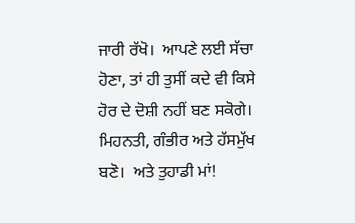ਜਾਰੀ ਰੱਖੋ।  ਆਪਣੇ ਲਈ ਸੱਚਾ ਹੋਣਾ, ਤਾਂ ਹੀ ਤੁਸੀਂ ਕਦੇ ਵੀ ਕਿਸੇ ਹੋਰ ਦੇ ਦੋਸ਼ੀ ਨਹੀਂ ਬਣ ਸਕੋਗੇ।  ਮਿਹਨਤੀ, ਗੰਭੀਰ ਅਤੇ ਹੱਸਮੁੱਖ ਬਣੋ।  ਅਤੇ ਤੁਹਾਡੀ ਮਾਂ!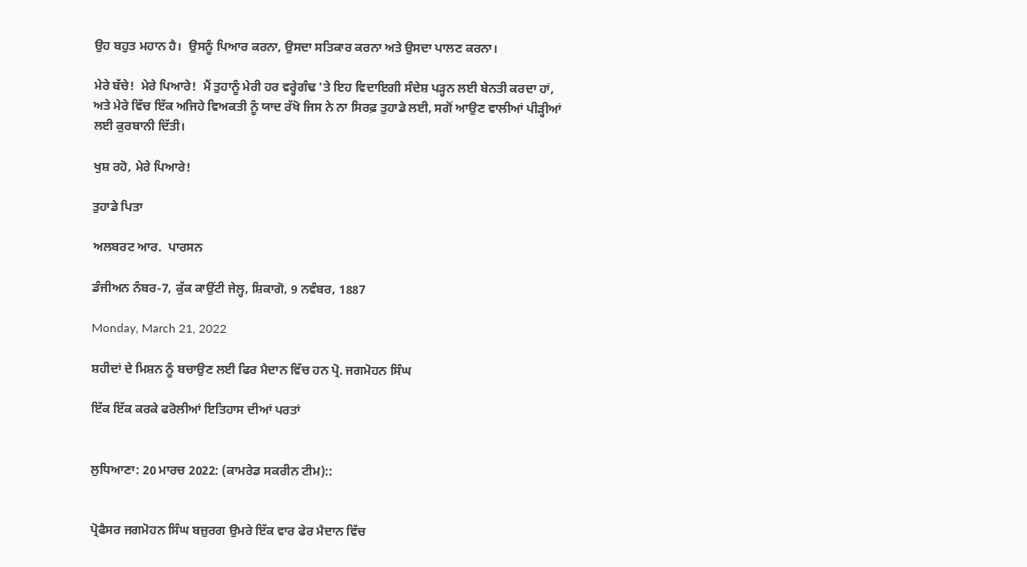ਉਹ ਬਹੁਤ ਮਹਾਨ ਹੈ।  ਉਸਨੂੰ ਪਿਆਰ ਕਰਨਾ, ਉਸਦਾ ਸਤਿਕਾਰ ਕਰਨਾ ਅਤੇ ਉਸਦਾ ਪਾਲਣ ਕਰਨਾ।

ਮੇਰੇ ਬੱਚੇ!  ਮੇਰੇ ਪਿਆਰੇ!  ਮੈਂ ਤੁਹਾਨੂੰ ਮੇਰੀ ਹਰ ਵਰ੍ਹੇਗੰਢ 'ਤੇ ਇਹ ਵਿਦਾਇਗੀ ਸੰਦੇਸ਼ ਪੜ੍ਹਨ ਲਈ ਬੇਨਤੀ ਕਰਦਾ ਹਾਂ, ਅਤੇ ਮੇਰੇ ਵਿੱਚ ਇੱਕ ਅਜਿਹੇ ਵਿਅਕਤੀ ਨੂੰ ਯਾਦ ਰੱਖੋ ਜਿਸ ਨੇ ਨਾ ਸਿਰਫ਼ ਤੁਹਾਡੇ ਲਈ, ਸਗੋਂ ਆਉਣ ਵਾਲੀਆਂ ਪੀੜ੍ਹੀਆਂ ਲਈ ਕੁਰਬਾਨੀ ਦਿੱਤੀ।

ਖੁਸ਼ ਰਹੋ, ਮੇਰੇ ਪਿਆਰੇ!

ਤੁਹਾਡੇ ਪਿਤਾ

ਅਲਬਰਟ ਆਰ.  ਪਾਰਸਨ

ਡੰਜੀਅਨ ਨੰਬਰ-7, ਕੁੱਕ ਕਾਉਂਟੀ ਜੇਲ੍ਹ, ਸ਼ਿਕਾਗੋ, 9 ਨਵੰਬਰ, 1887

Monday, March 21, 2022

ਸ਼ਹੀਦਾਂ ਦੇ ਮਿਸ਼ਨ ਨੂੰ ਬਚਾਉਣ ਲਈ ਫਿਰ ਮੈਦਾਨ ਵਿੱਚ ਹਨ ਪ੍ਰੋ. ਜਗਮੋਹਨ ਸਿੰਘ

ਇੱਕ ਇੱਕ ਕਰਕੇ ਫਰੋਲੀਆਂ ਇਤਿਹਾਸ ਦੀਆਂ ਪਰਤਾਂ


ਲੁਧਿਆਣਾ: 20 ਮਾਰਚ 2022: (ਕਾਮਰੇਡ ਸਕਰੀਨ ਟੀਮ)::


ਪ੍ਰੋਫੈਸਰ ਜਗਮੋਹਨ ਸਿੰਘ ਬਜ਼ੁਰਗ ਉਮਰੇ ਇੱਕ ਵਾਰ ਫੇਰ ਮੈਦਾਨ ਵਿੱਚ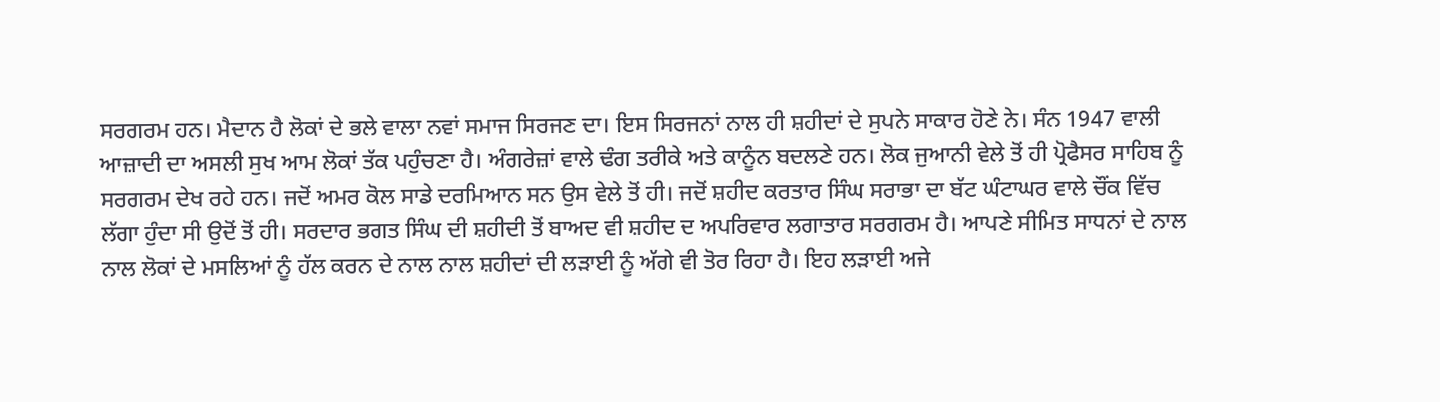ਸਰਗਰਮ ਹਨ। ਮੈਦਾਨ ਹੈ ਲੋਕਾਂ ਦੇ ਭਲੇ ਵਾਲਾ ਨਵਾਂ ਸਮਾਜ ਸਿਰਜਣ ਦਾ। ਇਸ ਸਿਰਜਨਾਂ ਨਾਲ ਹੀ ਸ਼ਹੀਦਾਂ ਦੇ ਸੁਪਨੇ ਸਾਕਾਰ ਹੋਣੇ ਨੇ। ਸੰਨ 1947 ਵਾਲੀ ਆਜ਼ਾਦੀ ਦਾ ਅਸਲੀ ਸੁਖ ਆਮ ਲੋਕਾਂ ਤੱਕ ਪਹੁੰਚਣਾ ਹੈ। ਅੰਗਰੇਜ਼ਾਂ ਵਾਲੇ ਢੰਗ ਤਰੀਕੇ ਅਤੇ ਕਾਨੂੰਨ ਬਦਲਣੇ ਹਨ। ਲੋਕ ਜੁਆਨੀ ਵੇਲੇ ਤੋਂ ਹੀ ਪ੍ਰੋਫੈਸਰ ਸਾਹਿਬ ਨੂੰ ਸਰਗਰਮ ਦੇਖ ਰਹੇ ਹਨ। ਜਦੋਂ ਅਮਰ ਕੋਲ ਸਾਡੇ ਦਰਮਿਆਨ ਸਨ ਉਸ ਵੇਲੇ ਤੋਂ ਹੀ। ਜਦੋਂ ਸ਼ਹੀਦ ਕਰਤਾਰ ਸਿੰਘ ਸਰਾਭਾ ਦਾ ਬੱਟ ਘੰਟਾਘਰ ਵਾਲੇ ਚੌਂਕ ਵਿੱਚ ਲੱਗਾ ਹੁੰਦਾ ਸੀ ਉਦੋਂ ਤੋਂ ਹੀ। ਸਰਦਾਰ ਭਗਤ ਸਿੰਘ ਦੀ ਸ਼ਹੀਦੀ ਤੋਂ ਬਾਅਦ ਵੀ ਸ਼ਹੀਦ ਦ ਅਪਰਿਵਾਰ ਲਗਾਤਾਰ ਸਰਗਰਮ ਹੈ। ਆਪਣੇ ਸੀਮਿਤ ਸਾਧਨਾਂ ਦੇ ਨਾਲ ਨਾਲ ਲੋਕਾਂ ਦੇ ਮਸਲਿਆਂ ਨੂੰ ਹੱਲ ਕਰਨ ਦੇ ਨਾਲ ਨਾਲ ਸ਼ਹੀਦਾਂ ਦੀ ਲੜਾਈ ਨੂੰ ਅੱਗੇ ਵੀ ਤੋਰ ਰਿਹਾ ਹੈ। ਇਹ ਲੜਾਈ ਅਜੇ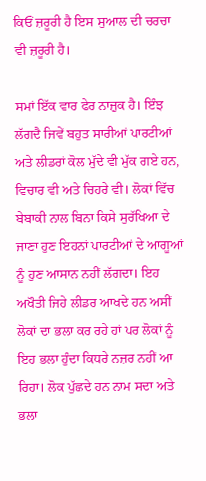ਕਿਓਂ ਜ਼ਰੂਰੀ ਹੈ ਇਸ ਸੁਆਲ ਦੀ ਚਰਚਾ ਵੀ ਜ਼ਰੂਰੀ ਹੈ।

ਸਮਾਂ ਇੱਕ ਵਾਰ ਫੇਰ ਨਾਜ਼ੁਕ ਹੈ। ਇੰਝ ਲੱਗਦੈ ਜਿਵੇਂ ਬਹੁਤ ਸਾਰੀਆਂ ਪਾਰਟੀਆਂ ਅਤੇ ਲੀਡਰਾਂ ਕੋਲ ਮੁੱਦੇ ਵੀ ਮੁੱਕ ਗਏ ਹਨ, ਵਿਚਾਰ ਵੀ ਅਤੇ ਚਿਹਰੇ ਵੀ। ਲੋਕਾਂ ਵਿੱਚ ਬੇਬਾਕੀ ਨਾਲ ਬਿਨਾ ਕਿਸੇ ਸੁਰੱਖਿਆ ਦੇ ਜਾਣਾ ਹੁਣ ਇਹਨਾਂ ਪਾਰਟੀਆਂ ਦੇ ਆਗੂਆਂ ਨੂੰ ਹੁਣ ਆਸਾਨ ਨਹੀਂ ਲੱਗਦਾ। ਇਹ ਅਖੌਤੀ ਜਿਹੇ ਲੀਡਰ ਆਖਦੇ ਹਨ ਅਸੀਂ ਲੋਕਾਂ ਦਾ ਭਲਾ ਕਰ ਰਹੇ ਹਾਂ ਪਰ ਲੋਕਾਂ ਨੂੰ ਇਹ ਭਲਾ ਹੁੰਦਾ ਕਿਧਰੇ ਨਜ਼ਰ ਨਹੀਂ ਆ ਰਿਹਾ। ਲੋਕ ਪੁੱਛਦੇ ਹਨ ਨਾਮ ਸਦਾ ਅਤੇ ਭਲਾ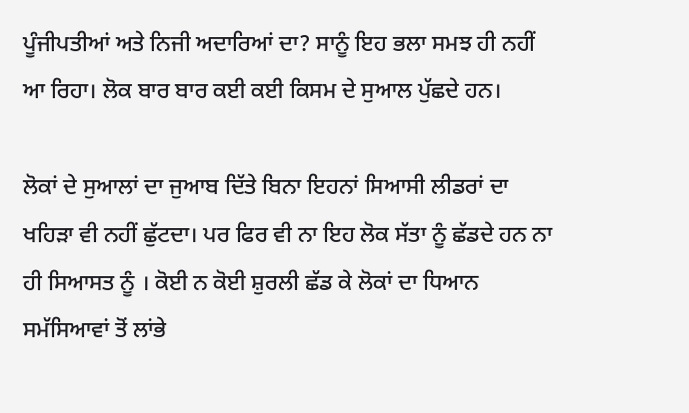ਪੂੰਜੀਪਤੀਆਂ ਅਤੇ ਨਿਜੀ ਅਦਾਰਿਆਂ ਦਾ? ਸਾਨੂੰ ਇਹ ਭਲਾ ਸਮਝ ਹੀ ਨਹੀਂ ਆ ਰਿਹਾ। ਲੋਕ ਬਾਰ ਬਾਰ ਕਈ ਕਈ ਕਿਸਮ ਦੇ ਸੁਆਲ ਪੁੱਛਦੇ ਹਨ।

ਲੋਕਾਂ ਦੇ ਸੁਆਲਾਂ ਦਾ ਜੁਆਬ ਦਿੱਤੇ ਬਿਨਾ ਇਹਨਾਂ ਸਿਆਸੀ ਲੀਡਰਾਂ ਦਾ ਖਹਿੜਾ ਵੀ ਨਹੀਂ ਛੁੱਟਦਾ। ਪਰ ਫਿਰ ਵੀ ਨਾ ਇਹ ਲੋਕ ਸੱਤਾ ਨੂੰ ਛੱਡਦੇ ਹਨ ਨਾ ਹੀ ਸਿਆਸਤ ਨੂੰ । ਕੋਈ ਨ ਕੋਈ ਸ਼ੁਰਲੀ ਛੱਡ ਕੇ ਲੋਕਾਂ ਦਾ ਧਿਆਨ ਸਮੱਸਿਆਵਾਂ ਤੋਂ ਲਾਂਭੇ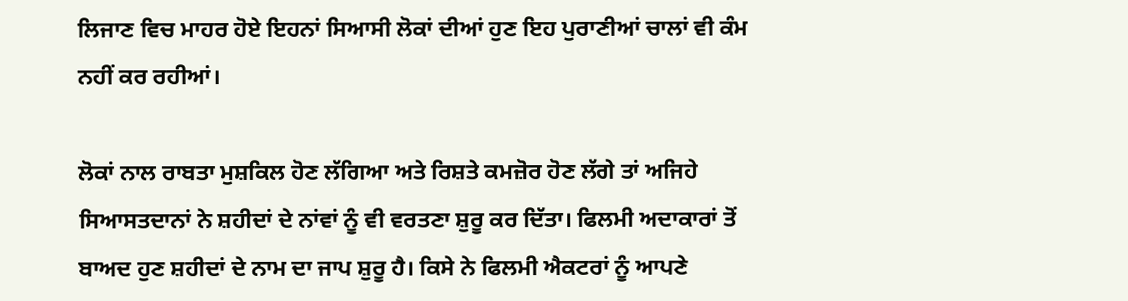ਲਿਜਾਣ ਵਿਚ ਮਾਹਰ ਹੋਏ ਇਹਨਾਂ ਸਿਆਸੀ ਲੋਕਾਂ ਦੀਆਂ ਹੁਣ ਇਹ ਪੁਰਾਣੀਆਂ ਚਾਲਾਂ ਵੀ ਕੰਮ ਨਹੀਂ ਕਰ ਰਹੀਆਂ।

ਲੋਕਾਂ ਨਾਲ ਰਾਬਤਾ ਮੁਸ਼ਕਿਲ ਹੋਣ ਲੱਗਿਆ ਅਤੇ ਰਿਸ਼ਤੇ ਕਮਜ਼ੋਰ ਹੋਣ ਲੱਗੇ ਤਾਂ ਅਜਿਹੇ ਸਿਆਸਤਦਾਨਾਂ ਨੇ ਸ਼ਹੀਦਾਂ ਦੇ ਨਾਂਵਾਂ ਨੂੰ ਵੀ ਵਰਤਣਾ ਸ਼ੁਰੂ ਕਰ ਦਿੱਤਾ। ਫਿਲਮੀ ਅਦਾਕਾਰਾਂ ਤੋਂ ਬਾਅਦ ਹੁਣ ਸ਼ਹੀਦਾਂ ਦੇ ਨਾਮ ਦਾ ਜਾਪ ਸ਼ੁਰੂ ਹੈ। ਕਿਸੇ ਨੇ ਫਿਲਮੀ ਐਕਟਰਾਂ ਨੂੰ ਆਪਣੇ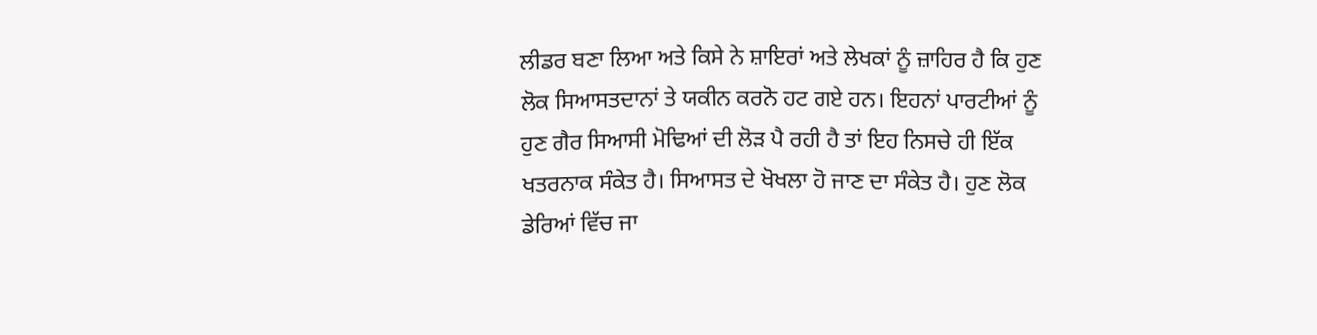ਲੀਡਰ ਬਣਾ ਲਿਆ ਅਤੇ ਕਿਸੇ ਨੇ ਸ਼ਾਇਰਾਂ ਅਤੇ ਲੇਖਕਾਂ ਨੂੰ ਜ਼ਾਹਿਰ ਹੈ ਕਿ ਹੁਣ ਲੋਕ ਸਿਆਸਤਦਾਨਾਂ ਤੇ ਯਕੀਨ ਕਰਨੋ ਹਟ ਗਏ ਹਨ। ਇਹਨਾਂ ਪਾਰਟੀਆਂ ਨੂੰ ਹੁਣ ਗੈਰ ਸਿਆਸੀ ਮੋਢਿਆਂ ਦੀ ਲੋੜ ਪੈ ਰਹੀ ਹੈ ਤਾਂ ਇਹ ਨਿਸਚੇ ਹੀ ਇੱਕ ਖਤਰਨਾਕ ਸੰਕੇਤ ਹੈ। ਸਿਆਸਤ ਦੇ ਖੋਖਲਾ ਹੋ ਜਾਣ ਦਾ ਸੰਕੇਤ ਹੈ। ਹੁਣ ਲੋਕ ਡੇਰਿਆਂ ਵਿੱਚ ਜਾ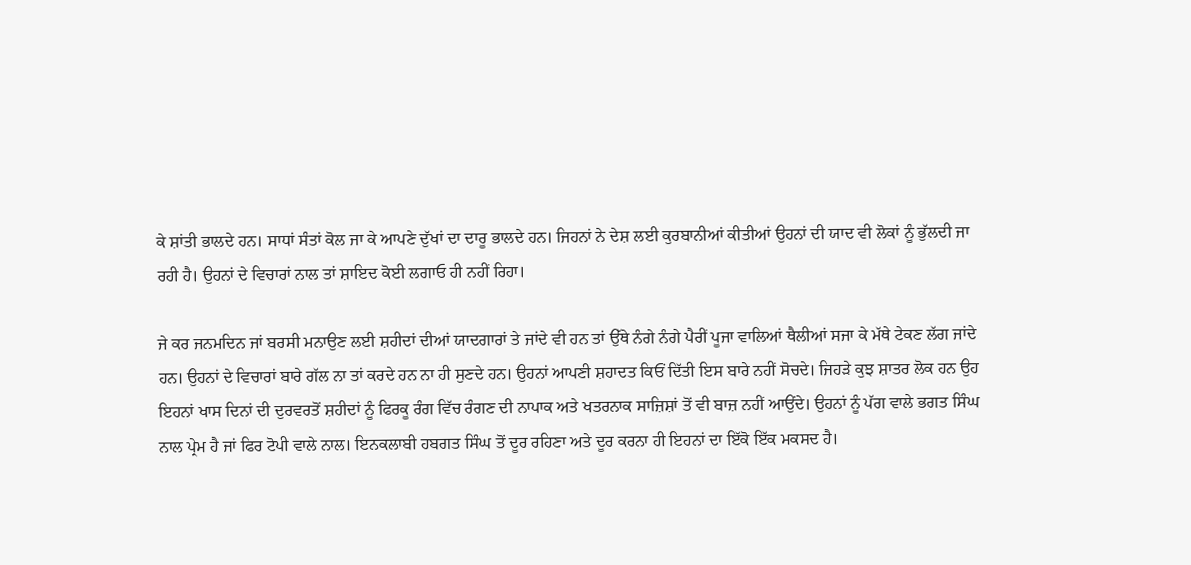ਕੇ ਸ਼ਾਂਤੀ ਭਾਲਦੇ ਹਨ। ਸਾਧਾਂ ਸੰਤਾਂ ਕੋਲ ਜਾ ਕੇ ਆਪਣੇ ਦੁੱਖਾਂ ਦਾ ਦਾਰੂ ਭਾਲਦੇ ਹਨ। ਜਿਹਨਾਂ ਨੇ ਦੇਸ਼ ਲਈ ਕੁਰਬਾਨੀਆਂ ਕੀਤੀਆਂ ਉਹਨਾਂ ਦੀ ਯਾਦ ਵੀ ਲੋਕਾਂ ਨੂੰ ਭੁੱਲਦੀ ਜਾ ਰਹੀ ਹੈ। ਉਹਨਾਂ ਦੇ ਵਿਚਾਰਾਂ ਨਾਲ ਤਾਂ ਸ਼ਾਇਦ ਕੋਈ ਲਗਾਓ ਹੀ ਨਹੀਂ ਰਿਹਾ।

ਜੇ ਕਰ ਜਨਮਦਿਨ ਜਾਂ ਬਰਸੀ ਮਨਾਉਣ ਲਈ ਸ਼ਹੀਦਾਂ ਦੀਆਂ ਯਾਦਗਾਰਾਂ ਤੇ ਜਾਂਦੇ ਵੀ ਹਨ ਤਾਂ ਉੱਥੇ ਨੰਗੇ ਨੰਗੇ ਪੈਰੀਂ ਪੂਜਾ ਵਾਲਿਆਂ ਥੈਲੀਆਂ ਸਜਾ ਕੇ ਮੱਥੇ ਟੇਕਣ ਲੱਗ ਜਾਂਦੇ ਹਨ। ਉਹਨਾਂ ਦੇ ਵਿਚਾਰਾਂ ਬਾਰੇ ਗੱਲ ਨਾ ਤਾਂ ਕਰਦੇ ਹਨ ਨਾ ਹੀ ਸੁਣਦੇ ਹਨ। ਉਹਨਾਂ ਆਪਣੀ ਸ਼ਹਾਦਤ ਕਿਓਂ ਦਿੱਤੀ ਇਸ ਬਾਰੇ ਨਹੀਂ ਸੋਚਦੇ। ਜਿਹੜੇ ਕੁਝ ਸ਼ਾਤਰ ਲੋਕ ਹਨ ਉਹ ਇਹਨਾਂ ਖਾਸ ਦਿਨਾਂ ਦੀ ਦੁਰਵਰਤੋਂ ਸ਼ਹੀਦਾਂ ਨੂੰ ਫਿਰਕੂ ਰੰਗ ਵਿੱਚ ਰੰਗਣ ਦੀ ਨਾਪਾਕ ਅਤੇ ਖਤਰਨਾਕ ਸਾਜ਼ਿਸ਼ਾਂ ਤੋਂ ਵੀ ਬਾਜ਼ ਨਹੀਂ ਆਉਂਦੇ। ਉਹਨਾਂ ਨੂੰ ਪੱਗ ਵਾਲੇ ਭਗਤ ਸਿੰਘ ਨਾਲ ਪ੍ਰੇਮ ਹੈ ਜਾਂ ਫਿਰ ਟੋਪੀ ਵਾਲੇ ਨਾਲ। ਇਨਕਲਾਬੀ ਹਬਗਤ ਸਿੰਘ ਤੋਂ ਦੂਰ ਰਹਿਣਾ ਅਤੇ ਦੂਰ ਕਰਨਾ ਹੀ ਇਹਨਾਂ ਦਾ ਇੱਕੋ ਇੱਕ ਮਕਸਦ ਹੈ।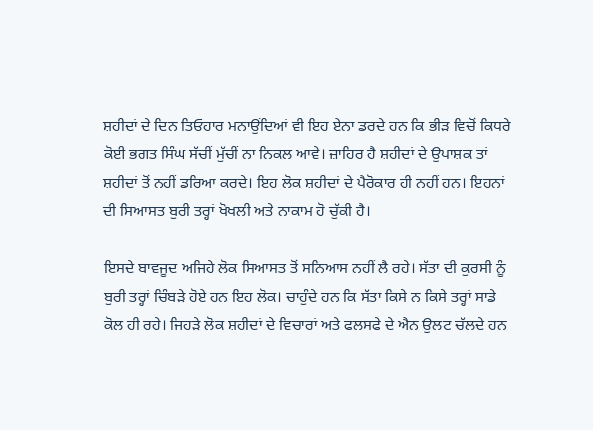ਸ਼ਹੀਦਾਂ ਦੇ ਦਿਨ ਤਿਓਹਾਰ ਮਨਾਉਂਦਿਆਂ ਵੀ ਇਹ ਏਨਾ ਡਰਦੇ ਹਨ ਕਿ ਭੀੜ ਵਿਚੋਂ ਕਿਧਰੇ ਕੋਈ ਭਗਤ ਸਿੰਘ ਸੱਚੀਂ ਮੁੱਚੀਂ ਨਾ ਨਿਕਲ ਆਵੇ। ਜ਼ਾਹਿਰ ਹੈ ਸ਼ਹੀਦਾਂ ਦੇ ਉਪਾਸ਼ਕ ਤਾਂ ਸ਼ਹੀਦਾਂ ਤੋਂ ਨਹੀਂ ਡਰਿਆ ਕਰਦੇ। ਇਹ ਲੋਕ ਸ਼ਹੀਦਾਂ ਦੇ ਪੈਰੋਕਾਰ ਹੀ ਨਹੀਂ ਹਨ। ਇਹਨਾਂ ਦੀ ਸਿਆਸਤ ਬੁਰੀ ਤਰ੍ਹਾਂ ਖੋਖਲੀ ਅਤੇ ਨਾਕਾਮ ਹੋ ਚੁੱਕੀ ਹੈ।

ਇਸਦੇ ਬਾਵਜੂਦ ਅਜਿਹੇ ਲੋਕ ਸਿਆਸਤ ਤੋਂ ਸਨਿਆਸ ਨਹੀਂ ਲੈ ਰਹੇ। ਸੱਤਾ ਦੀ ਕੁਰਸੀ ਨੂੰ ਬੁਰੀ ਤਰ੍ਹਾਂ ਚਿੰਬੜੇ ਹੋਏ ਹਨ ਇਹ ਲੋਕ। ਚਾਹੁੰਦੇ ਹਨ ਕਿ ਸੱਤਾ ਕਿਸੇ ਨ ਕਿਸੇ ਤਰ੍ਹਾਂ ਸਾਡੇ ਕੋਲ ਹੀ ਰਹੇ। ਜਿਹੜੇ ਲੋਕ ਸ਼ਹੀਦਾਂ ਦੇ ਵਿਚਾਰਾਂ ਅਤੇ ਫਲਸਫੇ ਦੇ ਐਨ ਉਲਟ ਚੱਲਦੇ ਹਨ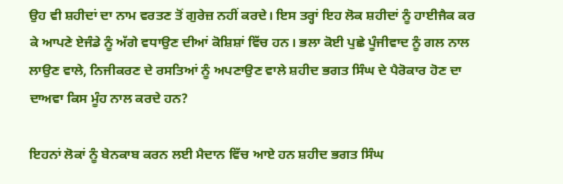ਉਹ ਵੀ ਸ਼ਹੀਦਾਂ ਦਾ ਨਾਮ ਵਰਤਣ ਤੋਂ ਗੁਰੇਜ਼ ਨਹੀਂ ਕਰਦੇ। ਇਸ ਤਰ੍ਹਾਂ ਇਹ ਲੋਕ ਸ਼ਹੀਦਾਂ ਨੂੰ ਹਾਈਜੈਕ ਕਰ ਕੇ ਆਪਣੇ ਏਜੰਡੇ ਨੂੰ ਅੱਗੇ ਵਧਾਉਣ ਦੀਆਂ ਕੋਸ਼ਿਸ਼ਾਂ ਵਿੱਚ ਹਨ। ਭਲਾ ਕੋਈ ਪੁਛੇ ਪੂੰਜੀਵਾਦ ਨੂੰ ਗਲ ਨਾਲ ਲਾਉਣ ਵਾਲੇ, ਨਿਜੀਕਰਣ ਦੇ ਰਸਤਿਆਂ ਨੂੰ ਅਪਣਾਉਣ ਵਾਲੇ ਸ਼ਹੀਦ ਭਗਤ ਸਿੰਘ ਦੇ ਪੈਰੋਕਾਰ ਹੋਣ ਦਾ ਦਾਅਵਾ ਕਿਸ ਮੂੰਹ ਨਾਲ ਕਰਦੇ ਹਨ?

ਇਹਨਾਂ ਲੋਕਾਂ ਨੂੰ ਬੇਨਕਾਬ ਕਰਨ ਲਈ ਮੈਦਾਨ ਵਿੱਚ ਆਏ ਹਨ ਸ਼ਹੀਦ ਭਗਤ ਸਿੰਘ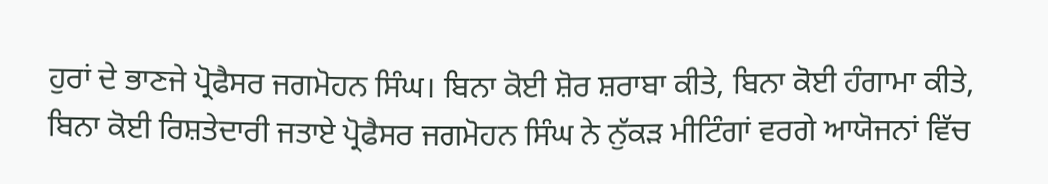ਹੁਰਾਂ ਦੇ ਭਾਣਜੇ ਪ੍ਰੋਫੈਸਰ ਜਗਮੋਹਨ ਸਿੰਘ। ਬਿਨਾ ਕੋਈ ਸ਼ੋਰ ਸ਼ਰਾਬਾ ਕੀਤੇ, ਬਿਨਾ ਕੋਈ ਹੰਗਾਮਾ ਕੀਤੇ, ਬਿਨਾ ਕੋਈ ਰਿਸ਼ਤੇਦਾਰੀ ਜਤਾਏ ਪ੍ਰੋਫੈਸਰ ਜਗਮੋਹਨ ਸਿੰਘ ਨੇ ਨੁੱਕੜ ਮੀਟਿੰਗਾਂ ਵਰਗੇ ਆਯੋਜਨਾਂ ਵਿੱਚ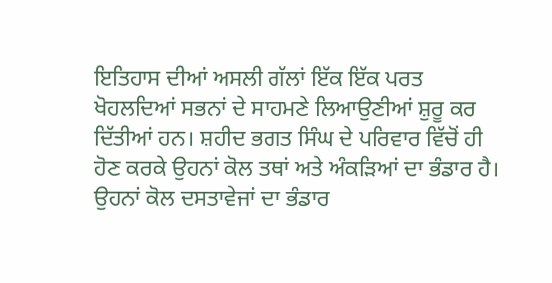ਇਤਿਹਾਸ ਦੀਆਂ ਅਸਲੀ ਗੱਲਾਂ ਇੱਕ ਇੱਕ ਪਰਤ ਖੋਹਲਦਿਆਂ ਸਭਨਾਂ ਦੇ ਸਾਹਮਣੇ ਲਿਆਉਣੀਆਂ ਸ਼ੁਰੂ ਕਰ ਦਿੱਤੀਆਂ ਹਨ। ਸ਼ਹੀਦ ਭਗਤ ਸਿੰਘ ਦੇ ਪਰਿਵਾਰ ਵਿੱਚੋਂ ਹੀ ਹੋਣ ਕਰਕੇ ਉਹਨਾਂ ਕੋਲ ਤਥਾਂ ਅਤੇ ਅੰਕੜਿਆਂ ਦਾ ਭੰਡਾਰ ਹੈ। ਉਹਨਾਂ ਕੋਲ ਦਸਤਾਵੇਜਾਂ ਦਾ ਭੰਡਾਰ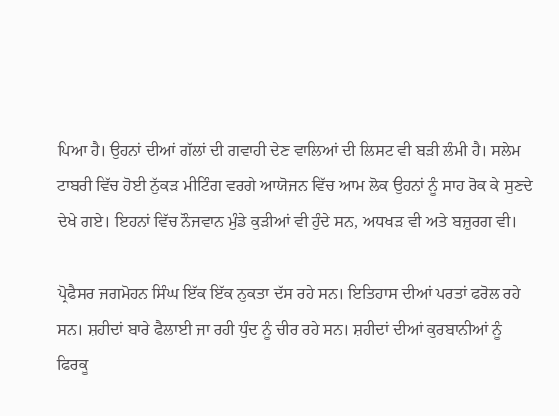ਪਿਆ ਹੈ। ਉਹਨਾਂ ਦੀਆਂ ਗੱਲਾਂ ਦੀ ਗਵਾਹੀ ਦੇਣ ਵਾਲਿਆਂ ਦੀ ਲਿਸਟ ਵੀ ਬੜੀ ਲੰਮੀ ਹੈ। ਸਲੇਮ ਟਾਬਰੀ ਵਿੱਚ ਹੋਈ ਨੁੱਕੜ ਮੀਟਿੰਗ ਵਰਗੇ ਆਯੋਜਨ ਵਿੱਚ ਆਮ ਲੋਕ ਉਹਨਾਂ ਨੂੰ ਸਾਹ ਰੋਕ ਕੇ ਸੁਣਦੇ ਦੇਖੇ ਗਏ। ਇਹਨਾਂ ਵਿੱਚ ਨੌਜਵਾਨ ਮੁੰਡੇ ਕੁੜੀਆਂ ਵੀ ਹੁੰਦੇ ਸਨ, ਅਧਖੜ ਵੀ ਅਤੇ ਬਜ਼ੁਰਗ ਵੀ।

ਪ੍ਰੋਫੈਸਰ ਜਗਮੋਹਨ ਸਿੰਘ ਇੱਕ ਇੱਕ ਨੁਕਤਾ ਦੱਸ ਰਹੇ ਸਨ। ਇਤਿਹਾਸ ਦੀਆਂ ਪਰਤਾਂ ਫਰੋਲ ਰਹੇ ਸਨ। ਸ਼ਹੀਦਾਂ ਬਾਰੇ ਫੈਲਾਈ ਜਾ ਰਹੀ ਧੁੰਦ ਨੂੰ ਚੀਰ ਰਹੇ ਸਨ। ਸ਼ਹੀਦਾਂ ਦੀਆਂ ਕੁਰਬਾਨੀਆਂ ਨੂੰ ਫਿਰਕੂ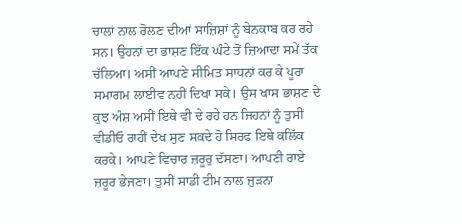ਚਾਲਾਂ ਨਾਲ ਰੋਲਣ ਦੀਆਂ ਸਾਜ਼ਿਸ਼ਾਂ ਨੂੰ ਬੇਨਕਾਬ ਕਰ ਰਹੇ ਸਨ। ਉਹਨਾਂ ਦਾ ਭਾਸ਼ਣ ਇੱਕ ਘੰਟੇ ਤੋਂ ਜ਼ਿਆਦਾ ਸਮੇਂ ਤੱਕ ਚੱਲਿਆ। ਅਸੀਂ ਆਪਣੇ ਸੀਮਿਤ ਸਾਧਨਾਂ ਕਰ ਕੇ ਪੂਰਾ ਸਮਾਗਮ ਲਾਈਵ ਨਹੀਂ ਦਿਖਾ ਸਕੇ। ਉਸ ਖਾਸ ਭਾਸ਼ਣ ਦੇ ਕੁਝ ਅੰਸ਼ ਅਸੀਂ ਇਥੇ ਵੀ ਦੇ ਰਹੇ ਹਨ ਜਿਹਨਾਂ ਨੂੰ ਤੁਸੀਂ ਵੀਡੀਓ ਰਾਹੀਂ ਦੇਖ ਸੁਣ ਸਕਦੇ ਹੋ ਸਿਰਫ ਇਥੇ ਕਲਿੱਕ ਕਰਕੇ। ਆਪਣੇ ਵਿਚਾਰ ਜ਼ਰੂਰੁ ਦੱਸਣਾ। ਆਪਣੀ ਰਾਏ ਜ਼ਰੂਰ ਭੇਜਣਾ। ਤੁਸੀਂ ਸਾਡੀ ਟੀਮ ਨਾਲ ਜੁੜਨਾ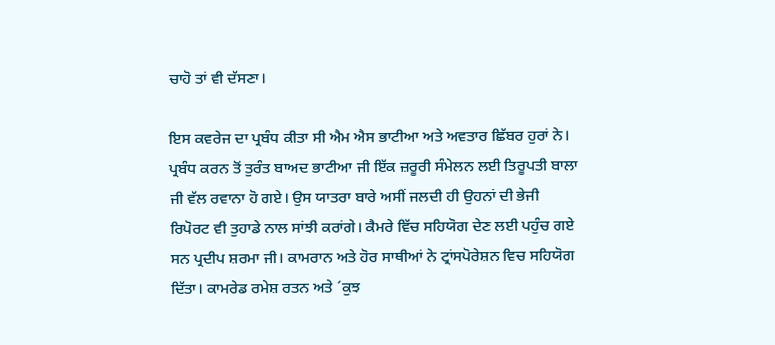ਚਾਹੋ ਤਾਂ ਵੀ ਦੱਸਣਾ।

ਇਸ ਕਵਰੇਜ ਦਾ ਪ੍ਰਬੰਧ ਕੀਤਾ ਸੀ ਐਮ ਐਸ ਭਾਟੀਆ ਅਤੇ ਅਵਤਾਰ ਛਿੱਬਰ ਹੁਰਾਂ ਨੇ। ਪ੍ਰਬੰਧ ਕਰਨ ਤੋਂ ਤੁਰੰਤ ਬਾਅਦ ਭਾਟੀਆ ਜੀ ਇੱਕ ਜ਼ਰੂਰੀ ਸੰਮੇਲਨ ਲਈ ਤਿਰੂਪਤੀ ਬਾਲਾ ਜੀ ਵੱਲ ਰਵਾਨਾ ਹੋ ਗਏ। ਉਸ ਯਾਤਰਾ ਬਾਰੇ ਅਸੀਂ ਜਲਦੀ ਹੀ ਉਹਨਾਂ ਦੀ ਭੇਜੀ ਰਿਪੋਰਟ ਵੀ ਤੁਹਾਡੇ ਨਾਲ ਸਾਂਝੀ ਕਰਾਂਗੇ। ਕੈਮਰੇ ਵਿੱਚ ਸਹਿਯੋਗ ਦੇਣ ਲਈ ਪਹੁੰਚ ਗਏ ਸਨ ਪ੍ਰਦੀਪ ਸ਼ਰਮਾ ਜੀ। ਕਾਮਰਾਨ ਅਤੇ ਹੋਰ ਸਾਥੀਆਂ ਨੇ ਟ੍ਰਾਂਸਪੋਰੇਸ਼ਨ ਵਿਚ ਸਹਿਯੋਗ ਦਿੱਤਾ। ਕਾਮਰੇਡ ਰਮੇਸ਼ ਰਤਨ ਅਤੇ ´ਕੁਝ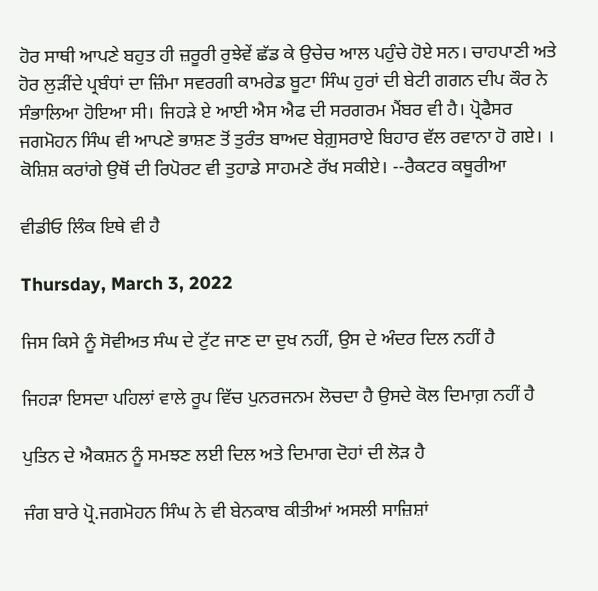ਹੋਰ ਸਾਥੀ ਆਪਣੇ ਬਹੁਤ ਹੀ ਜ਼ਰੂਰੀ ਰੁਝੇਵੇਂ ਛੱਡ ਕੇ ਉਚੇਚ ਆਲ ਪਹੁੰਚੇ ਹੋਏ ਸਨ। ਚਾਹਪਾਣੀ ਅਤੇ ਹੋਰ ਲੁੜੀਂਦੇ ਪ੍ਰਬੰਧਾਂ ਦਾ ਜ਼ਿੰਮਾ ਸਵਰਗੀ ਕਾਮਰੇਡ ਬੂਟਾ ਸਿੰਘ ਹੁਰਾਂ ਦੀ ਬੇਟੀ ਗਗਨ ਦੀਪ ਕੌਰ ਨੇ ਸੰਭਾਲਿਆ ਹੋਇਆ ਸੀ। ਜਿਹੜੇ ਏ ਆਈ ਐਸ ਐਫ ਦੀ ਸਰਗਰਮ ਮੈਂਬਰ ਵੀ ਹੈ। ਪ੍ਰੋਫੈਸਰ ਜਗਮੋਹਨ ਸਿੰਘ ਵੀ ਆਪਣੇ ਭਾਸ਼ਣ ਤੋਂ ਤੁਰੰਤ ਬਾਅਦ ਬੇਗ਼ੁਸਰਾਏ ਬਿਹਾਰ ਵੱਲ ਰਵਾਨਾ ਹੋ ਗਏ। । ਕੋਸ਼ਿਸ਼ ਕਰਾਂਗੇ ਉਥੋਂ ਦੀ ਰਿਪੋਰਟ ਵੀ ਤੁਹਾਡੇ ਸਾਹਮਣੇ ਰੱਖ ਸਕੀਏ। --ਰੈਕਟਰ ਕਥੂਰੀਆ

ਵੀਡੀਓ ਲਿੰਕ ਇਥੇ ਵੀ ਹੈ

Thursday, March 3, 2022

ਜਿਸ ਕਿਸੇ ਨੂੰ ਸੋਵੀਅਤ ਸੰਘ ਦੇ ਟੁੱਟ ਜਾਣ ਦਾ ਦੁਖ ਨਹੀਂ, ਉਸ ਦੇ ਅੰਦਰ ਦਿਲ ਨਹੀਂ ਹੈ

ਜਿਹੜਾ ਇਸਦਾ ਪਹਿਲਾਂ ਵਾਲੇ ਰੂਪ ਵਿੱਚ ਪੁਨਰਜਨਮ ਲੋਚਦਾ ਹੈ ਉਸਦੇ ਕੋਲ ਦਿਮਾਗ਼ ਨਹੀਂ ਹੈ

ਪੁਤਿਨ ਦੇ ਐਕਸ਼ਨ ਨੂੰ ਸਮਝਣ ਲਈ ਦਿਲ ਅਤੇ ਦਿਮਾਗ ਦੋਹਾਂ ਦੀ ਲੋੜ ਹੈ

ਜੰਗ ਬਾਰੇ ਪ੍ਰੋ.ਜਗਮੋਹਨ ਸਿੰਘ ਨੇ ਵੀ ਬੇਨਕਾਬ ਕੀਤੀਆਂ ਅਸਲੀ ਸਾਜ਼ਿਸ਼ਾਂ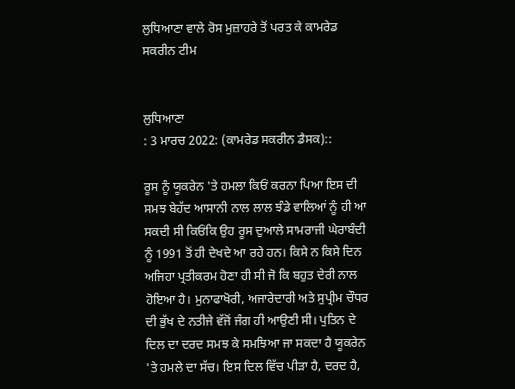ਲੁਧਿਆਣਾ ਵਾਲੇ ਰੋਸ ਮੁਜ਼ਾਹਰੇ ਤੋਂ ਪਰਤ ਕੇ ਕਾਮਰੇਡ ਸਕਰੀਨ ਟੀਮ


ਲੁਧਿਆਣਾ
: 3 ਮਾਰਚ 2022: (ਕਾਮਰੇਡ ਸਕਰੀਨ ਡੈਸਕ)::

ਰੂਸ ਨੂੰ ਯੂਕਰੇਨ 'ਤੇ ਹਮਲਾ ਕਿਓਂ ਕਰਨਾ ਪਿਆ ਇਸ ਦੀ ਸਮਝ ਬੇਹੱਦ ਆਸਾਨੀ ਨਾਲ ਲਾਲ ਝੰਡੇ ਵਾਲਿਆਂ ਨੂੰ ਹੀ ਆ ਸਕਦੀ ਸੀ ਕਿਓਂਕਿ ਉਹ ਰੂਸ ਦੁਆਲੇ ਸਾਮਰਾਜੀ ਘੇਰਾਬੰਦੀ ਨੂੰ 1991 ਤੋਂ ਹੀ ਦੇਖਦੇ ਆ ਰਹੇ ਹਨ। ਕਿਸੇ ਨ ਕਿਸੇ ਦਿਨ ਅਜਿਹਾ ਪ੍ਰਤੀਕਰਮ ਹੋਣਾ ਹੀ ਸੀ ਜੋ ਕਿ ਬਹੁਤ ਦੇਰੀ ਨਾਲ ਹੋਇਆ ਹੈ। ਮੁਨਾਫਾਖੋਰੀ, ਅਜਾਰੇਦਾਰੀ ਅਤੇ ਸੁਪ੍ਰੀਮ ਚੌਧਰ ਦੀ ਭੁੱਖ ਦੇ ਨਤੀਜੇ ਵੱਜੋਂ ਜੰਗ ਹੀ ਆਉਣੀ ਸੀ। ਪੁਤਿਨ ਦੇ ਦਿਲ ਦਾ ਦਰਦ ਸਮਝ ਕੇ ਸਮਝਿਆ ਜਾ ਸਕਦਾ ਹੈ ਯੂਕਰੇਨ 'ਤੇ ਹਮਲੇ ਦਾ ਸੱਚ। ਇਸ ਦਿਲ ਵਿੱਚ ਪੀੜਾ ਹੈ, ਦਰਦ ਹੈ,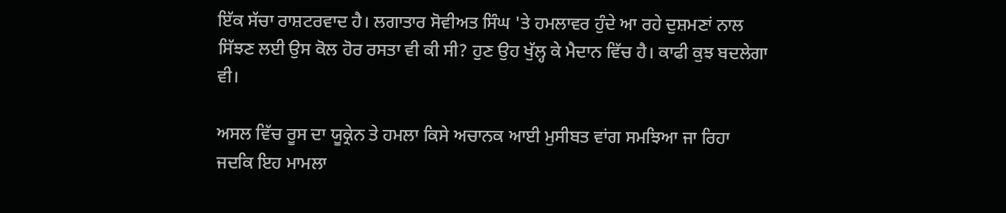ਇੱਕ ਸੱਚਾ ਰਾਸ਼ਟਰਵਾਦ ਹੈ। ਲਗਾਤਾਰ ਸੋਵੀਅਤ ਸਿੰਘ 'ਤੇ ਹਮਲਾਵਰ ਹੁੰਦੇ ਆ ਰਹੇ ਦੁਸ਼ਮਣਾਂ ਨਾਲ ਸਿੱਝਣ ਲਈ ਉਸ ਕੋਲ ਹੋਰ ਰਸਤਾ ਵੀ ਕੀ ਸੀ? ਹੁਣ ਉਹ ਖੁੱਲ੍ਹ ਕੇ ਮੈਦਾਨ ਵਿੱਚ ਹੈ। ਕਾਫੀ ਕੁਝ ਬਦਲੇਗਾ ਵੀ।

ਅਸਲ ਵਿੱਚ ਰੂਸ ਦਾ ਯੂਕ੍ਰੇਨ ਤੇ ਹਮਲਾ ਕਿਸੇ ਅਚਾਨਕ ਆਈ ਮੁਸੀਬਤ ਵਾਂਗ ਸਮਝਿਆ ਜਾ ਰਿਹਾ ਜਦਕਿ ਇਹ ਮਾਮਲਾ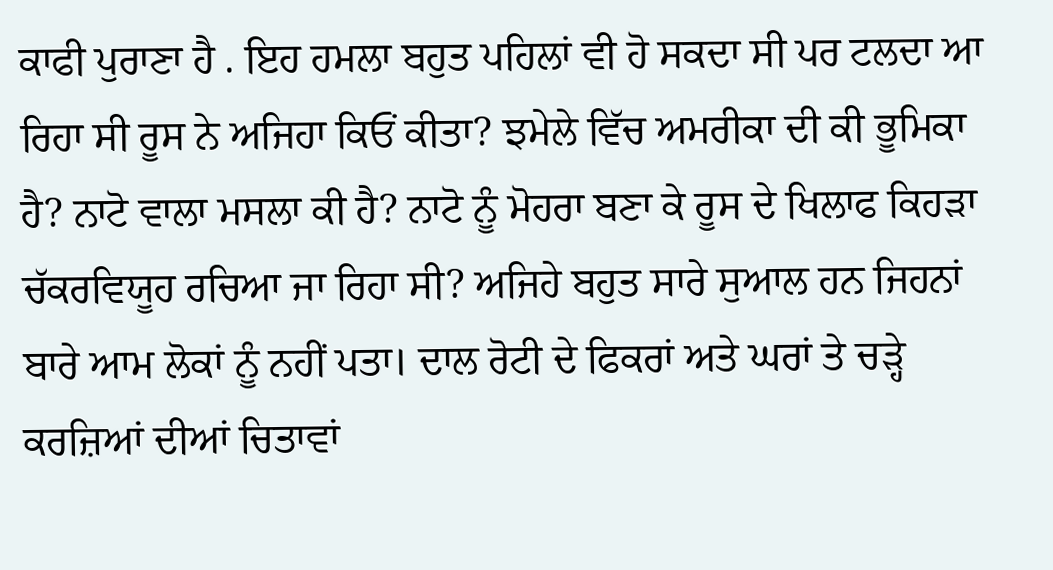ਕਾਫੀ ਪੁਰਾਣਾ ਹੈ . ਇਹ ਹਮਲਾ ਬਹੁਤ ਪਹਿਲਾਂ ਵੀ ਹੋ ਸਕਦਾ ਸੀ ਪਰ ਟਲਦਾ ਆ ਰਿਹਾ ਸੀ ਰੂਸ ਨੇ ਅਜਿਹਾ ਕਿਓਂ ਕੀਤਾ? ਝਮੇਲੇ ਵਿੱਚ ਅਮਰੀਕਾ ਦੀ ਕੀ ਭੂਮਿਕਾ ਹੈ? ਨਾਟੋ ਵਾਲਾ ਮਸਲਾ ਕੀ ਹੈ? ਨਾਟੋ ਨੂੰ ਮੋਹਰਾ ਬਣਾ ਕੇ ਰੂਸ ਦੇ ਖਿਲਾਫ ਕਿਹੜਾ ਚੱਕਰਵਿਯੂਹ ਰਚਿਆ ਜਾ ਰਿਹਾ ਸੀ? ਅਜਿਹੇ ਬਹੁਤ ਸਾਰੇ ਸੁਆਲ ਹਨ ਜਿਹਨਾਂ ਬਾਰੇ ਆਮ ਲੋਕਾਂ ਨੂੰ ਨਹੀਂ ਪਤਾ। ਦਾਲ ਰੋਟੀ ਦੇ ਫਿਕਰਾਂ ਅਤੇ ਘਰਾਂ ਤੇ ਚੜ੍ਹੇ ਕਰਜ਼ਿਆਂ ਦੀਆਂ ਚਿਤਾਵਾਂ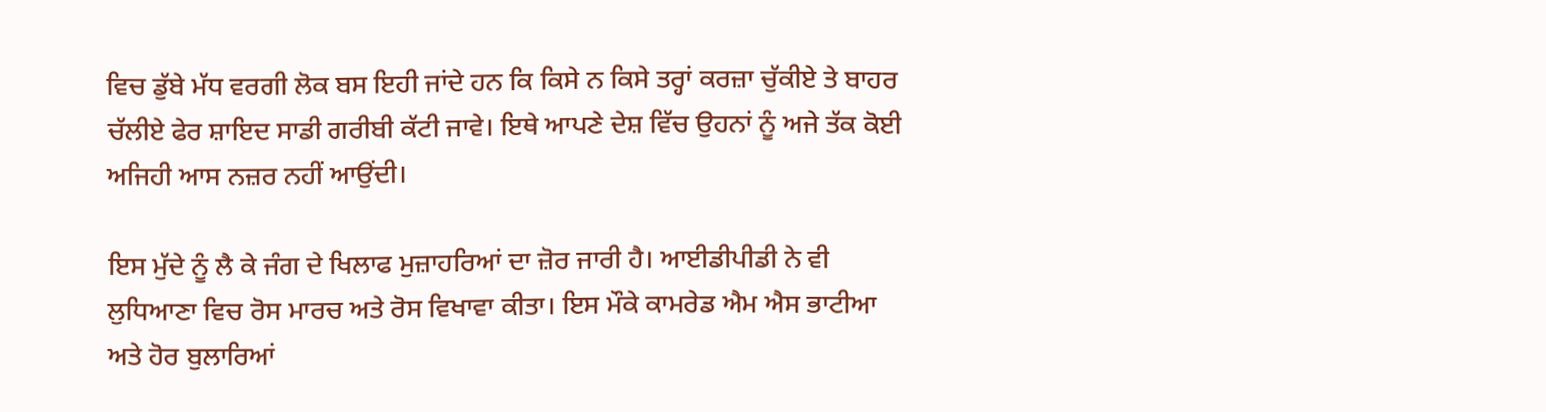ਵਿਚ ਡੁੱਬੇ ਮੱਧ ਵਰਗੀ ਲੋਕ ਬਸ ਇਹੀ ਜਾਂਦੇ ਹਨ ਕਿ ਕਿਸੇ ਨ ਕਿਸੇ ਤਰ੍ਹਾਂ ਕਰਜ਼ਾ ਚੁੱਕੀਏ ਤੇ ਬਾਹਰ ਚੱਲੀਏ ਫੇਰ ਸ਼ਾਇਦ ਸਾਡੀ ਗਰੀਬੀ ਕੱਟੀ ਜਾਵੇ। ਇਥੇ ਆਪਣੇ ਦੇਸ਼ ਵਿੱਚ ਉਹਨਾਂ ਨੂੰ ਅਜੇ ਤੱਕ ਕੋਈ ਅਜਿਹੀ ਆਸ ਨਜ਼ਰ ਨਹੀਂ ਆਉਂਦੀ।

ਇਸ ਮੁੱਦੇ ਨੂੰ ਲੈ ਕੇ ਜੰਗ ਦੇ ਖਿਲਾਫ ਮੁਜ਼ਾਹਰਿਆਂ ਦਾ ਜ਼ੋਰ ਜਾਰੀ ਹੈ। ਆਈਡੀਪੀਡੀ ਨੇ ਵੀ ਲੁਧਿਆਣਾ ਵਿਚ ਰੋਸ ਮਾਰਚ ਅਤੇ ਰੋਸ ਵਿਖਾਵਾ ਕੀਤਾ। ਇਸ ਮੌਕੇ ਕਾਮਰੇਡ ਐਮ ਐਸ ਭਾਟੀਆ ਅਤੇ ਹੋਰ ਬੁਲਾਰਿਆਂ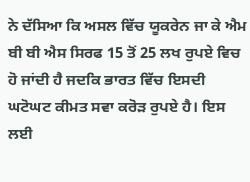ਨੇ ਦੱਸਿਆ ਕਿ ਅਸਲ ਵਿੱਚ ਯੂਕਰੇਨ ਜਾ ਕੇ ਐਮ ਬੀ ਬੀ ਐਸ ਸਿਰਫ 15 ਤੋਂ 25 ਲਖ ਰੁਪਏ ਵਿਚ ਹੋ ਜਾਂਦੀ ਹੈ ਜਦਕਿ ਭਾਰਤ ਵਿੱਚ ਇਸਦੀ ਘਟੋਘਟ ਕੀਮਤ ਸਵਾ ਕਰੋੜ ਰੁਪਏ ਹੈ। ਇਸ ਲਈ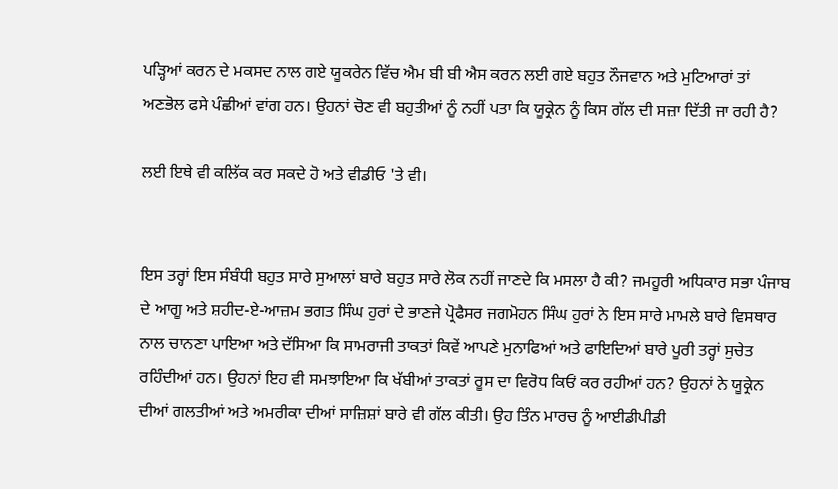ਪੜ੍ਹਿਆਂ ਕਰਨ ਦੇ ਮਕਸਦ ਨਾਲ ਗਏ ਯੂਕਰੇਨ ਵਿੱਚ ਐਮ ਬੀ ਬੀ ਐਸ ਕਰਨ ਲਈ ਗਏ ਬਹੁਤ ਨੌਜਵਾਨ ਅਤੇ ਮੁਟਿਆਰਾਂ ਤਾਂ ਅਣਭੋਲ ਫਸੇ ਪੰਛੀਆਂ ਵਾਂਗ ਹਨ। ਉਹਨਾਂ ਚੋਣ ਵੀ ਬਹੁਤੀਆਂ ਨੂੰ ਨਹੀਂ ਪਤਾ ਕਿ ਯੂਕ੍ਰੇਨ ਨੂੰ ਕਿਸ ਗੱਲ ਦੀ ਸਜ਼ਾ ਦਿੱਤੀ ਜਾ ਰਹੀ ਹੈ?

ਲਈ ਇਥੇ ਵੀ ਕਲਿੱਕ ਕਰ ਸਕਦੇ ਹੋ ਅਤੇ ਵੀਡੀਓ 'ਤੇ ਵੀ।


ਇਸ ਤਰ੍ਹਾਂ ਇਸ ਸੰਬੰਧੀ ਬਹੁਤ ਸਾਰੇ ਸੁਆਲਾਂ ਬਾਰੇ ਬਹੁਤ ਸਾਰੇ ਲੋਕ ਨਹੀਂ ਜਾਣਦੇ ਕਿ ਮਸਲਾ ਹੈ ਕੀ? ਜਮਹੂਰੀ ਅਧਿਕਾਰ ਸਭਾ ਪੰਜਾਬ ਦੇ ਆਗੂ ਅਤੇ ਸ਼ਹੀਦ-ਏ-ਆਜ਼ਮ ਭਗਤ ਸਿੰਘ ਹੁਰਾਂ ਦੇ ਭਾਣਜੇ ਪ੍ਰੋਫੈਸਰ ਜਗਮੋਹਨ ਸਿੰਘ ਹੁਰਾਂ ਨੇ ਇਸ ਸਾਰੇ ਮਾਮਲੇ ਬਾਰੇ ਵਿਸਥਾਰ ਨਾਲ ਚਾਨਣਾ ਪਾਇਆ ਅਤੇ ਦੱਸਿਆ ਕਿ ਸਾਮਰਾਜੀ ਤਾਕਤਾਂ ਕਿਵੇਂ ਆਪਣੇ ਮੁਨਾਫਿਆਂ ਅਤੇ ਫਾਇਦਿਆਂ ਬਾਰੇ ਪੂਰੀ ਤਰ੍ਹਾਂ ਸੁਚੇਤ ਰਹਿੰਦੀਆਂ ਹਨ। ਉਹਨਾਂ ਇਹ ਵੀ ਸਮਝਾਇਆ ਕਿ ਖੱਬੀਆਂ ਤਾਕਤਾਂ ਰੂਸ ਦਾ ਵਿਰੋਧ ਕਿਓਂ ਕਰ ਰਹੀਆਂ ਹਨ? ਉਹਨਾਂ ਨੇ ਯੂਕ੍ਰੇਨ ਦੀਆਂ ਗਲਤੀਆਂ ਅਤੇ ਅਮਰੀਕਾ ਦੀਆਂ ਸਾਜ਼ਿਸ਼ਾਂ ਬਾਰੇ ਵੀ ਗੱਲ ਕੀਤੀ। ਉਹ ਤਿੰਨ ਮਾਰਚ ਨੂੰ ਆਈਡੀਪੀਡੀ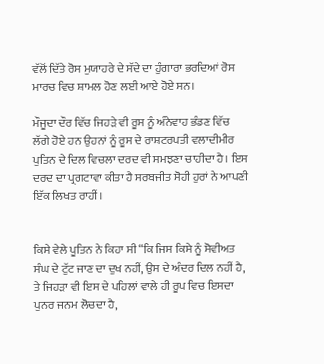ਵੱਲੋਂ ਦਿੱਤੇ ਰੋਸ ਮੁਯਾਹਰੇ ਦੇ ਸੱਦੇ ਦਾ ਹੁੰਗਾਰਾ ਭਰਦਿਆਂ ਰੋਸ ਮਾਰਚ ਵਿਚ ਸ਼ਾਮਲ ਹੋਣ ਲਈ ਆਏ ਹੋਏ ਸਨ।

ਮੌਜੂਦਾ ਦੌਰ ਵਿੱਚ ਜਿਹੜੇ ਵੀ ਰੂਸ ਨੂੰ ਅੰਨੇਵਾਹ ਭੰਡਣ ਵਿੱਚ ਲੱਗੇ ਹੋਏ ਹਨ ਉਹਨਾਂ ਨੂੰ ਰੂਸ ਦੇ ਰਾਸ਼ਟਰਪਤੀ ਵਲਾਦੀਮੀਰ ਪੁਤਿਨ ਦੇ ਦਿਲ ਵਿਚਲਾ ਦਰਦ ਵੀ ਸਮਝਣਾ ਚਾਹੀਦਾ ਹੈ। ਇਸ ਦਰਦ ਦਾ ਪ੍ਰਗਟਾਵਾ ਕੀਤਾ ਹੈ ਸਰਬਜੀਤ ਸੋਹੀ ਹੁਰਾਂ ਨੇ ਆਪਣੀ ਇੱਕ ਲਿਖਤ ਰਾਹੀਂ।


ਕਿਸੇ ਵੇਲੇ ਪੂਤਿਨ ਨੇ ਕਿਹਾ ਸੀ “ਕਿ ਜਿਸ ਕਿਸੇ ਨੂੰ ਸੋਵੀਅਤ ਸੰਘ ਦੇ ਟੁੱਟ ਜਾਣ ਦਾ ਦੁਖ ਨਹੀਂ, ਉਸ ਦੇ ਅੰਦਰ ਦਿਲ ਨਹੀਂ ਹੈ, ਤੇ ਜਿਹੜਾ ਵੀ ਇਸ ਦੇ ਪਹਿਲਾਂ ਵਾਲੇ ਹੀ ਰੂਪ ਵਿਚ ਇਸਦਾ ਪੁਨਰ ਜਨਮ ਲੋਚਦਾ ਹੈ,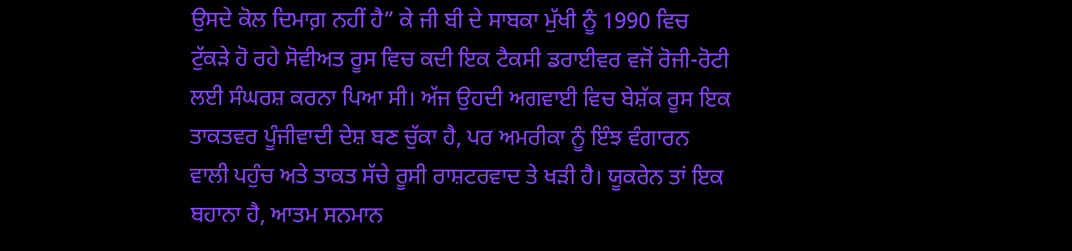ਉਸਦੇ ਕੋਲ ਦਿਮਾਗ਼ ਨਹੀਂ ਹੈ” ਕੇ ਜੀ ਬੀ ਦੇ ਸਾਬਕਾ ਮੁੱਖੀ ਨੂੰ 1990 ਵਿਚ ਟੁੱਕੜੇ ਹੋ ਰਹੇ ਸੋਵੀਅਤ ਰੂਸ ਵਿਚ ਕਦੀ ਇਕ ਟੈਕਸੀ ਡਰਾਈਵਰ ਵਜੋਂ ਰੋਜੀ-ਰੋਟੀ ਲਈ ਸੰਘਰਸ਼ ਕਰਨਾ ਪਿਆ ਸੀ। ਅੱਜ ਉਹਦੀ ਅਗਵਾਈ ਵਿਚ ਬੇਸ਼ੱਕ ਰੂਸ ਇਕ ਤਾਕਤਵਰ ਪੂੰਜੀਵਾਦੀ ਦੇਸ਼ ਬਣ ਚੁੱਕਾ ਹੈ, ਪਰ ਅਮਰੀਕਾ ਨੂੰ ਇੰਝ ਵੰਗਾਰਨ ਵਾਲੀ ਪਹੁੰਚ ਅਤੇ ਤਾਕਤ ਸੱਚੇ ਰੂਸੀ ਰਾਸ਼ਟਰਵਾਦ ਤੇ ਖੜੀ ਹੈ। ਯੂਕਰੇਨ ਤਾਂ ਇਕ ਬਹਾਨਾ ਹੈ, ਆਤਮ ਸਨਮਾਨ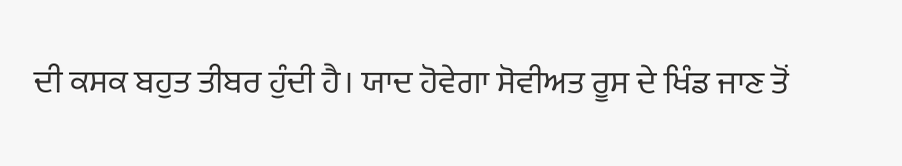ਦੀ ਕਸਕ ਬਹੁਤ ਤੀਬਰ ਹੁੰਦੀ ਹੈ। ਯਾਦ ਹੋਵੇਗਾ ਸੋਵੀਅਤ ਰੂਸ ਦੇ ਖਿੰਡ ਜਾਣ ਤੋਂ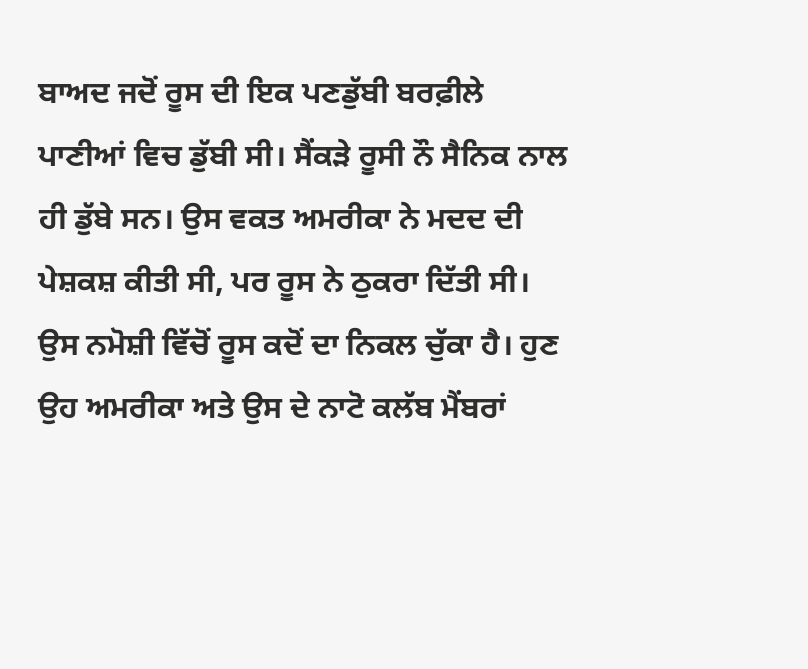ਬਾਅਦ ਜਦੋਂ ਰੂਸ ਦੀ ਇਕ ਪਣਡੁੱਬੀ ਬਰਫ਼ੀਲੇ ਪਾਣੀਆਂ ਵਿਚ ਡੁੱਬੀ ਸੀ। ਸੈਂਕੜੇ ਰੂਸੀ ਨੌ ਸੈਨਿਕ ਨਾਲ ਹੀ ਡੁੱਬੇ ਸਨ। ਉਸ ਵਕਤ ਅਮਰੀਕਾ ਨੇ ਮਦਦ ਦੀ ਪੇਸ਼ਕਸ਼ ਕੀਤੀ ਸੀ, ਪਰ ਰੂਸ ਨੇ ਠੁਕਰਾ ਦਿੱਤੀ ਸੀ। ਉਸ ਨਮੋਸ਼ੀ ਵਿੱਚੋਂ ਰੂਸ ਕਦੋਂ ਦਾ ਨਿਕਲ ਚੁੱਕਾ ਹੈ। ਹੁਣ ਉਹ ਅਮਰੀਕਾ ਅਤੇ ਉਸ ਦੇ ਨਾਟੋ ਕਲੱਬ ਮੈਂਬਰਾਂ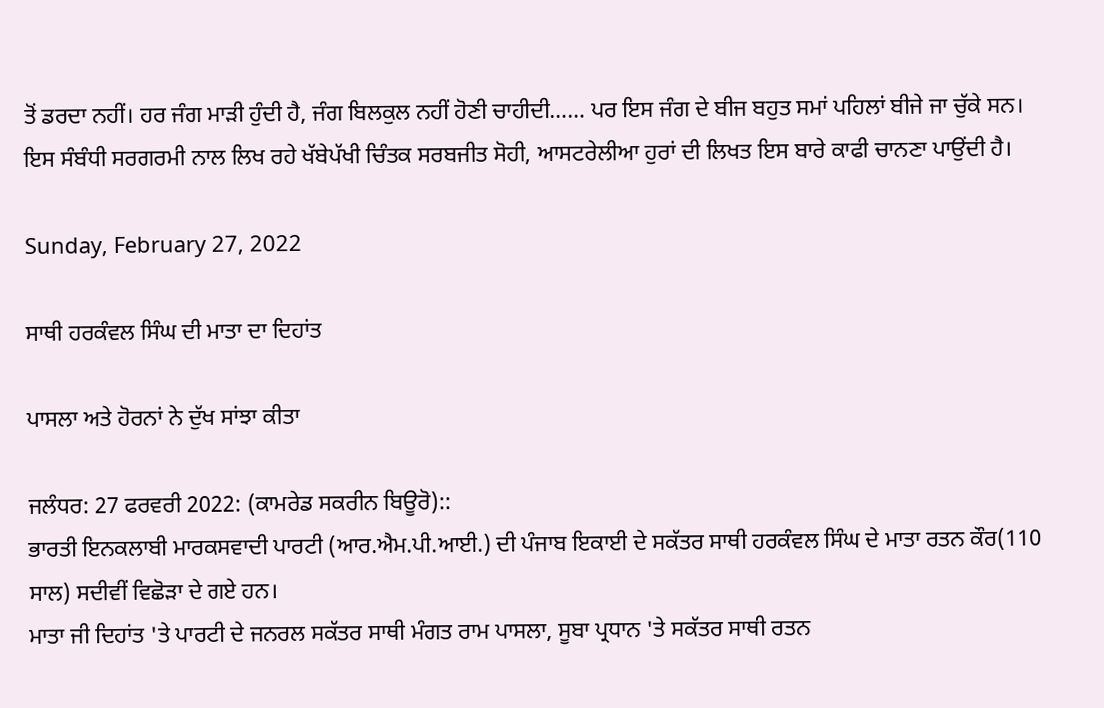ਤੋਂ ਡਰਦਾ ਨਹੀਂ। ਹਰ ਜੰਗ ਮਾੜੀ ਹੁੰਦੀ ਹੈ, ਜੰਗ ਬਿਲਕੁਲ ਨਹੀਂ ਹੋਣੀ ਚਾਹੀਦੀ…… ਪਰ ਇਸ ਜੰਗ ਦੇ ਬੀਜ ਬਹੁਤ ਸਮਾਂ ਪਹਿਲਾਂ ਬੀਜੇ ਜਾ ਚੁੱਕੇ ਸਨ। ਇਸ ਸੰਬੰਧੀ ਸਰਗਰਮੀ ਨਾਲ ਲਿਖ ਰਹੇ ਖੱਬੇਪੱਖੀ ਚਿੰਤਕ ਸਰਬਜੀਤ ਸੋਹੀ, ਆਸਟਰੇਲੀਆ ਹੁਰਾਂ ਦੀ ਲਿਖਤ ਇਸ ਬਾਰੇ ਕਾਫੀ ਚਾਨਣਾ ਪਾਉਂਦੀ ਹੈ।

Sunday, February 27, 2022

ਸਾਥੀ ਹਰਕੰਵਲ ਸਿੰਘ ਦੀ ਮਾਤਾ ਦਾ ਦਿਹਾਂਤ

ਪਾਸਲਾ ਅਤੇ ਹੋਰਨਾਂ ਨੇ ਦੁੱਖ ਸਾਂਝਾ ਕੀਤਾ

ਜਲੰਧਰ: 27 ਫਰਵਰੀ 2022: (ਕਾਮਰੇਡ ਸਕਰੀਨ ਬਿਊਰੋ)::
ਭਾਰਤੀ ਇਨਕਲਾਬੀ ਮਾਰਕਸਵਾਦੀ ਪਾਰਟੀ (ਆਰ.ਐਮ.ਪੀ.ਆਈ.) ਦੀ ਪੰਜਾਬ ਇਕਾਈ ਦੇ ਸਕੱਤਰ ਸਾਥੀ ਹਰਕੰਵਲ ਸਿੰਘ ਦੇ ਮਾਤਾ ਰਤਨ ਕੌਰ(110 ਸਾਲ) ਸਦੀਵੀਂ ਵਿਛੋੜਾ ਦੇ ਗਏ ਹਨ।
ਮਾਤਾ ਜੀ ਦਿਹਾਂਤ 'ਤੇ ਪਾਰਟੀ ਦੇ ਜਨਰਲ ਸਕੱਤਰ ਸਾਥੀ ਮੰਗਤ ਰਾਮ ਪਾਸਲਾ, ਸੂਬਾ ਪ੍ਰਧਾਨ 'ਤੇ ਸਕੱਤਰ ਸਾਥੀ ਰਤਨ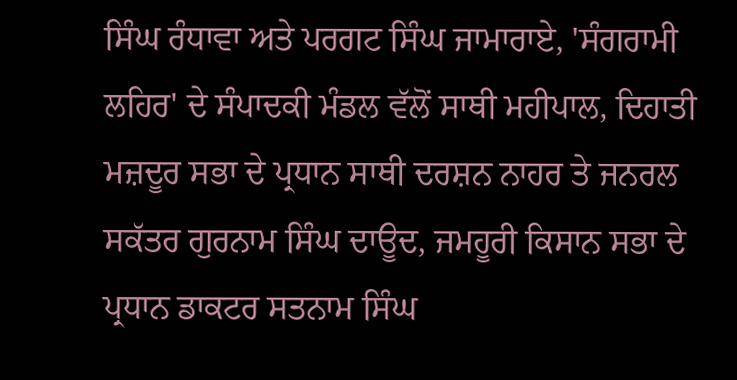ਸਿੰਘ ਰੰਧਾਵਾ ਅਤੇ ਪਰਗਟ ਸਿੰਘ ਜਾਮਾਰਾਏ, 'ਸੰਗਰਾਮੀ ਲਹਿਰ' ਦੇ ਸੰਪਾਦਕੀ ਮੰਡਲ ਵੱਲੋਂ ਸਾਥੀ ਮਹੀਪਾਲ, ਦਿਹਾਤੀ ਮਜ਼ਦੂਰ ਸਭਾ ਦੇ ਪ੍ਰਧਾਨ ਸਾਥੀ ਦਰਸ਼ਨ ਨਾਹਰ ਤੇ ਜਨਰਲ ਸਕੱਤਰ ਗੁਰਨਾਮ ਸਿੰਘ ਦਾਊਦ, ਜਮਹੂਰੀ ਕਿਸਾਨ ਸਭਾ ਦੇ ਪ੍ਰਧਾਨ ਡਾਕਟਰ ਸਤਨਾਮ ਸਿੰਘ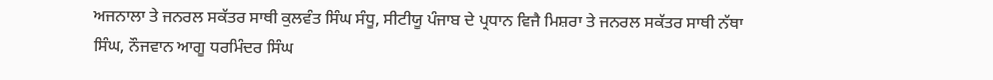ਅਜਨਾਲਾ ਤੇ ਜਨਰਲ ਸਕੱਤਰ ਸਾਥੀ ਕੁਲਵੰਤ ਸਿੰਘ ਸੰਧੂ, ਸੀਟੀਯੂ ਪੰਜਾਬ ਦੇ ਪ੍ਰਧਾਨ ਵਿਜੈ ਮਿਸ਼ਰਾ ਤੇ ਜਨਰਲ ਸਕੱਤਰ ਸਾਥੀ ਨੱਥਾ ਸਿੰਘ, ਨੌਜਵਾਨ ਆਗੂ ਧਰਮਿੰਦਰ ਸਿੰਘ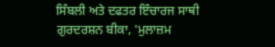ਸਿੰਬਲੀ ਅਤੇ ਦਫਤਰ ਇੰਚਾਰਜ ਸਾਥੀ ਗੁਰਦਰਸ਼ਨ ਬੀਕਾ, 'ਮੁਲਾਜ਼ਮ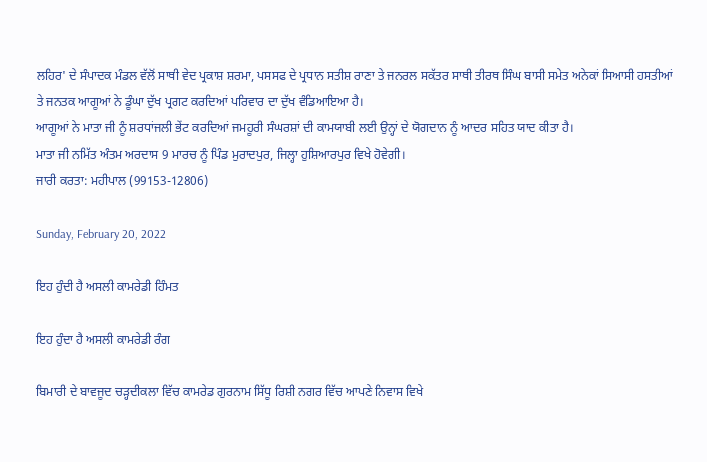ਲਹਿਰ' ਦੇ ਸੰਪਾਦਕ ਮੰਡਲ ਵੱਲੋਂ ਸਾਥੀ ਵੇਦ ਪ੍ਰਕਾਸ਼ ਸ਼ਰਮਾ, ਪਸਸਫ ਦੇ ਪ੍ਰਧਾਨ ਸਤੀਸ਼ ਰਾਣਾ ਤੇ ਜਨਰਲ ਸਕੱਤਰ ਸਾਥੀ ਤੀਰਥ ਸਿੰਘ ਬਾਸੀ ਸਮੇਤ ਅਨੇਕਾਂ ਸਿਆਸੀ ਹਸਤੀਆਂ ਤੇ ਜਨਤਕ ਆਗੂਆਂ ਨੇ ਡੂੰਘਾ ਦੁੱਖ ਪ੍ਰਗਟ ਕਰਦਿਆਂ ਪਰਿਵਾਰ ਦਾ ਦੁੱਖ ਵੰਡਿਆਇਆ ਹੈ।
ਆਗੂਆਂ ਨੇ ਮਾਤਾ ਜੀ ਨੂੰ ਸ਼ਰਧਾਂਜਲੀ ਭੇਂਟ ਕਰਦਿਆਂ ਜਮਹੂਰੀ ਸੰਘਰਸ਼ਾਂ ਦੀ ਕਾਮਯਾਬੀ ਲਈ ਉਨ੍ਹਾਂ ਦੇ ਯੋਗਦਾਨ ਨੂੰ ਆਦਰ ਸਹਿਤ ਯਾਦ ਕੀਤਾ ਹੈ।
ਮਾਤਾ ਜੀ ਨਮਿੱਤ ਅੰਤਮ ਅਰਦਾਸ 9 ਮਾਰਚ ਨੂੰ ਪਿੰਡ ਮੁਰਾਦਪੁਰ, ਜਿਲ੍ਹਾ ਹੁਸ਼ਿਆਰਪੁਰ ਵਿਖੇ ਹੋਵੇਗੀ।
ਜਾਰੀ ਕਰਤਾ: ਮਹੀਪਾਲ (99153-12806)

Sunday, February 20, 2022

ਇਹ ਹੁੰਦੀ ਹੈ ਅਸਲੀ ਕਾਮਰੇਡੀ ਹਿੰਮਤ

ਇਹ ਹੁੰਦਾ ਹੈ ਅਸਲੀ ਕਾਮਰੇਡੀ ਰੰਗ

ਬਿਮਾਰੀ ਦੇ ਬਾਵਜੂਦ ਚੜ੍ਹਦੀਕਲਾ ਵਿੱਚ ਕਾਮਰੇਡ ਗੁਰਨਾਮ ਸਿੱਧੂ ਰਿਸ਼ੀ ਨਗਰ ਵਿੱਚ ਆਪਣੇ ਨਿਵਾਸ ਵਿਖੇ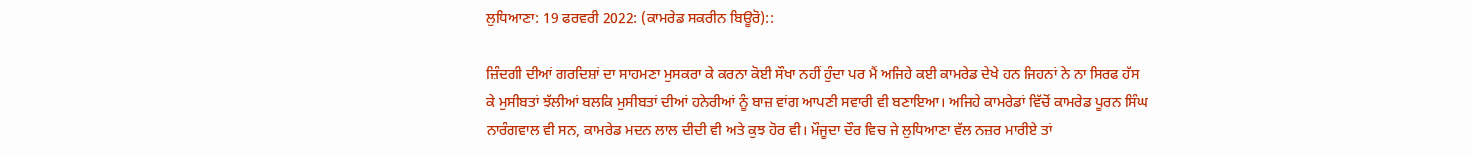ਲੁਧਿਆਣਾ: 19 ਫਰਵਰੀ 2022: (ਕਾਮਰੇਡ ਸਕਰੀਨ ਬਿਊਰੋ)::

ਜ਼ਿੰਦਗੀ ਦੀਆਂ ਗਰਦਿਸ਼ਾਂ ਦਾ ਸਾਹਮਣਾ ਮੁਸਕਰਾ ਕੇ ਕਰਨਾ ਕੋਈ ਸੌਖਾ ਨਹੀਂ ਹੁੰਦਾ ਪਰ ਮੈਂ ਅਜਿਹੇ ਕਈ ਕਾਮਰੇਡ ਦੇਖੇ ਹਨ ਜਿਹਨਾਂ ਨੇ ਨਾ ਸਿਰਫ ਹੱਸ ਕੇ ਮੁਸੀਬਤਾਂ ਝੱਲੀਆਂ ਬਲਕਿ ਮੁਸੀਬਤਾਂ ਦੀਆਂ ਹਨੇਰੀਆਂ ਨੂੰ ਬਾਜ਼ ਵਾਂਗ ਆਪਣੀ ਸਵਾਰੀ ਵੀ ਬਣਾਇਆ। ਅਜਿਹੇ ਕਾਮਰੇਡਾਂ ਵਿੱਚੋਂ ਕਾਮਰੇਡ ਪੂਰਨ ਸਿੰਘ ਨਾਰੰਗਵਾਲ ਵੀ ਸਨ, ਕਾਮਰੇਡ ਮਦਨ ਲਾਲ ਦੀਦੀ ਵੀ ਅਤੇ ਕੁਝ ਹੋਰ ਵੀ। ਮੌਜੂਦਾ ਦੌਰ ਵਿਚ ਜੇ ਲੁਧਿਆਣਾ ਵੱਲ ਨਜ਼ਰ ਮਾਰੀਏ ਤਾਂ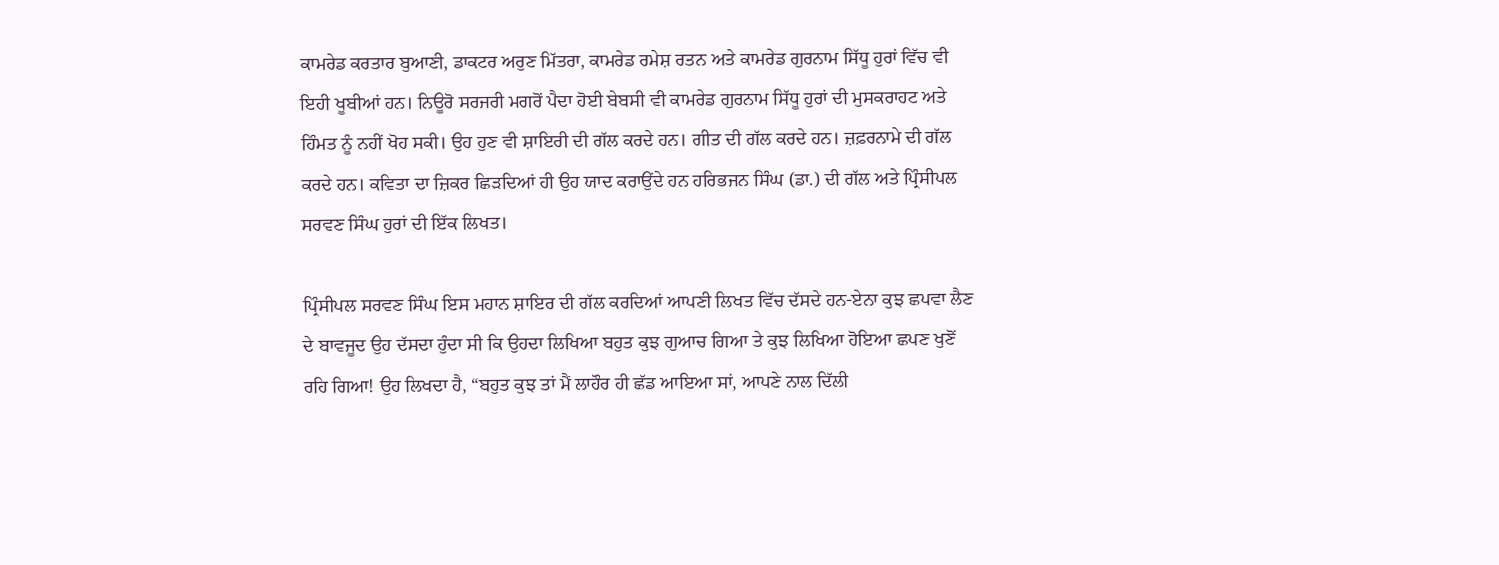ਕਾਮਰੇਡ ਕਰਤਾਰ ਬੁਆਣੀ, ਡਾਕਟਰ ਅਰੁਣ ਮਿੱਤਰਾ, ਕਾਮਰੇਡ ਰਮੇਸ਼ ਰਤਨ ਅਤੇ ਕਾਮਰੇਡ ਗੁਰਨਾਮ ਸਿੱਧੂ ਹੁਰਾਂ ਵਿੱਚ ਵੀ ਇਹੀ ਖੂਬੀਆਂ ਹਨ। ਨਿਊਰੋ ਸਰਜਰੀ ਮਗਰੋਂ ਪੈਦਾ ਹੋਈ ਬੇਬਸੀ ਵੀ ਕਾਮਰੇਡ ਗੁਰਨਾਮ ਸਿੱਧੂ ਹੁਰਾਂ ਦੀ ਮੁਸਕਰਾਹਟ ਅਤੇ ਹਿੰਮਤ ਨੂੰ ਨਹੀਂ ਖੋਹ ਸਕੀ। ਉਹ ਹੁਣ ਵੀ ਸ਼ਾਇਰੀ ਦੀ ਗੱਲ ਕਰਦੇ ਹਨ। ਗੀਤ ਦੀ ਗੱਲ ਕਰਦੇ ਹਨ। ਜ਼ਫ਼ਰਨਾਮੇ ਦੀ ਗੱਲ ਕਰਦੇ ਹਨ। ਕਵਿਤਾ ਦਾ ਜ਼ਿਕਰ ਛਿੜਦਿਆਂ ਹੀ ਉਹ ਯਾਦ ਕਰਾਉਂਦੇ ਹਨ ਹਰਿਭਜਨ ਸਿੰਘ (ਡਾ.) ਦੀ ਗੱਲ ਅਤੇ ਪ੍ਰਿੰਸੀਪਲ ਸਰਵਣ ਸਿੰਘ ਹੁਰਾਂ ਦੀ ਇੱਕ ਲਿਖਤ।

ਪ੍ਰਿੰਸੀਪਲ ਸਰਵਣ ਸਿੰਘ ਇਸ ਮਹਾਨ ਸ਼ਾਇਰ ਦੀ ਗੱਲ ਕਰਦਿਆਂ ਆਪਣੀ ਲਿਖਤ ਵਿੱਚ ਦੱਸਦੇ ਹਨ-ਏਨਾ ਕੁਝ ਛਪਵਾ ਲੈਣ ਦੇ ਬਾਵਜੂਦ ਉਹ ਦੱਸਦਾ ਹੁੰਦਾ ਸੀ ਕਿ ਉਹਦਾ ਲਿਖਿਆ ਬਹੁਤ ਕੁਝ ਗੁਆਚ ਗਿਆ ਤੇ ਕੁਝ ਲਿਖਿਆ ਹੋਇਆ ਛਪਣ ਖੁਣੋਂ ਰਹਿ ਗਿਆ! ਉਹ ਲਿਖਦਾ ਹੈ, “ਬਹੁਤ ਕੁਝ ਤਾਂ ਮੈਂ ਲਾਹੌਰ ਹੀ ਛੱਡ ਆਇਆ ਸਾਂ, ਆਪਣੇ ਨਾਲ ਦਿੱਲੀ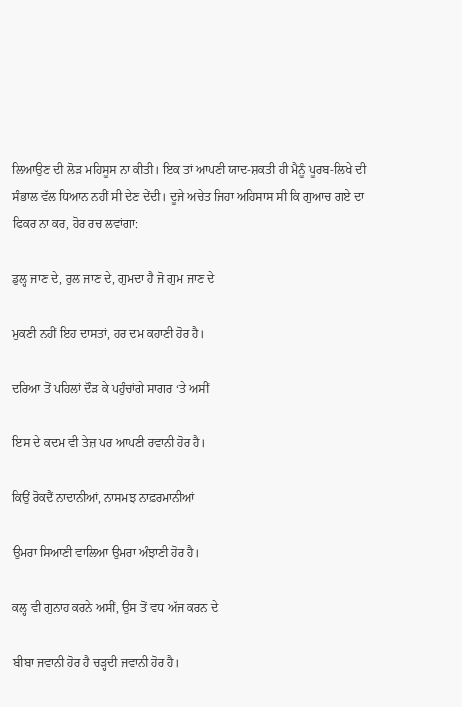ਲਿਆਉਣ ਦੀ ਲੋੜ ਮਹਿਸੂਸ ਨਾ ਕੀਤੀ। ਇਕ ਤਾਂ ਆਪਣੀ ਯਾਦ-ਸ਼ਕਤੀ ਹੀ ਮੈਨੂੰ ਪੂਰਬ-ਲਿਖੇ ਦੀ ਸੰਭਾਲ ਵੱਲ ਧਿਆਨ ਨਹੀਂ ਸੀ ਦੇਣ ਦੇਂਦੀ। ਦੂਜੇ ਅਚੇਤ ਜਿਹਾ ਅਹਿਸਾਸ ਸੀ ਕਿ ਗੁਆਚ ਗਏ ਦਾ ਫਿਕਰ ਨਾ ਕਰ, ਹੋਰ ਰਚ ਲਵਾਂਗਾ:

ਡੁਲ੍ਹ ਜਾਣ ਦੇ, ਰੁਲ ਜਾਣ ਦੇ, ਗੁਮਦਾ ਹੈ ਜੋ ਗੁਮ ਜਾਣ ਦੇ

ਮੁਕਣੀ ਨਹੀਂ ਇਹ ਦਾਸਤਾਂ, ਹਰ ਦਮ ਕਹਾਣੀ ਹੋਰ ਹੈ।

ਦਰਿਆ ਤੋਂ ਪਹਿਲਾਂ ਦੌੜ ਕੇ ਪਹੁੰਚਾਂਗੇ ਸਾਗਰ ‘ਤੇ ਅਸੀਂ

ਇਸ ਦੇ ਕਦਮ ਵੀ ਤੇਜ਼ ਪਰ ਆਪਣੀ ਰਵਾਨੀ ਹੋਰ ਹੈ।

ਕਿਉਂ ਰੋਕਦੈਂ ਨਾਦਾਨੀਆਂ, ਨਾਸਮਝ ਨਾਫ਼ਰਮਾਨੀਆਂ

ਉਮਰਾ ਸਿਆਣੀ ਵਾਲਿਆ ਉਮਰਾ ਅੰਝਾਣੀ ਹੋਰ ਹੈ।

ਕਲ੍ਹ ਵੀ ਗੁਨਾਹ ਕਰਨੇ ਅਸੀਂ, ਉਸ ਤੋਂ ਵਧ ਅੱਜ ਕਰਨ ਦੇ

ਬੀਬਾ ਜਵਾਨੀ ਹੋਰ ਹੈ ਚੜ੍ਹਦੀ ਜਵਾਨੀ ਹੋਰ ਹੈ।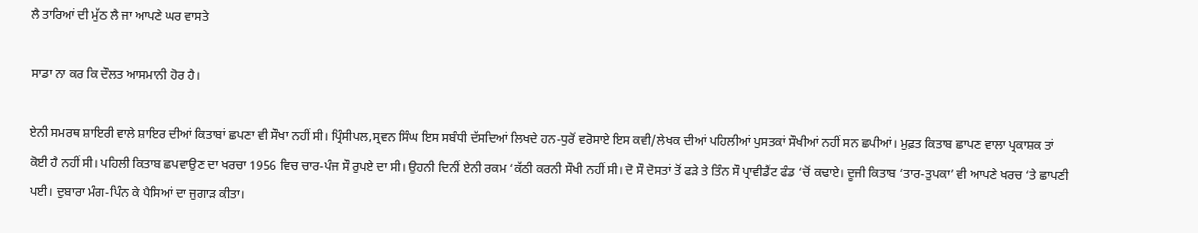ਲੈ ਤਾਰਿਆਂ ਦੀ ਮੁੱਠ ਲੈ ਜਾ ਆਪਣੇ ਘਰ ਵਾਸਤੇ

ਸਾਡਾ ਨਾ ਕਰ ਕਿ ਦੌਲਤ ਆਸਮਾਨੀ ਹੋਰ ਹੈ।

ਏਨੀ ਸਮਰਥ ਸ਼ਾਇਰੀ ਵਾਲੇ ਸ਼ਾਇਰ ਦੀਆਂ ਕਿਤਾਬਾਂ ਛਪਣਾ ਵੀ ਸੌਖਾ ਨਹੀਂ ਸੀ। ਪ੍ਰਿੰਸੀਪਲ,ਸ੍ਰਵਨ ਸਿੰਘ ਇਸ ਸਬੰਧੀ ਦੱਸਦਿਆਂ ਲਿਖਦੇ ਹਨ-ਧੁਰੋਂ ਵਰੋਸਾਏ ਇਸ ਕਵੀ/ਲੇਖਕ ਦੀਆਂ ਪਹਿਲੀਆਂ ਪੁਸਤਕਾਂ ਸੌਖੀਆਂ ਨਹੀਂ ਸਨ ਛਪੀਆਂ। ਮੁਫ਼ਤ ਕਿਤਾਬ ਛਾਪਣ ਵਾਲਾ ਪ੍ਰਕਾਸ਼ਕ ਤਾਂ ਕੋਈ ਹੈ ਨਹੀਂ ਸੀ। ਪਹਿਲੀ ਕਿਤਾਬ ਛਪਵਾਉਣ ਦਾ ਖਰਚਾ 1956 ਵਿਚ ਚਾਰ-ਪੰਜ ਸੌ ਰੁਪਏ ਦਾ ਸੀ। ਉਹਨੀ ਦਿਨੀਂ ਏਨੀ ਰਕਮ ‘ਕੱਠੀ ਕਰਨੀ ਸੌਖੀ ਨਹੀਂ ਸੀ। ਦੋ ਸੌ ਦੋਸਤਾਂ ਤੋਂ ਫੜੇ ਤੇ ਤਿੰਨ ਸੌ ਪ੍ਰਾਵੀਡੈਂਟ ਫੰਡ ‘ਚੋਂ ਕਢਾਏ। ਦੂਜੀ ਕਿਤਾਬ ‘ਤਾਰ-ਤੁਪਕਾ’ ਵੀ ਆਪਣੇ ਖਰਚ ‘ਤੇ ਛਾਪਣੀ ਪਈ। ਦੁਬਾਰਾ ਮੰਗ-ਪਿੰਨ ਕੇ ਪੈਸਿਆਂ ਦਾ ਜੁਗਾੜ ਕੀਤਾ।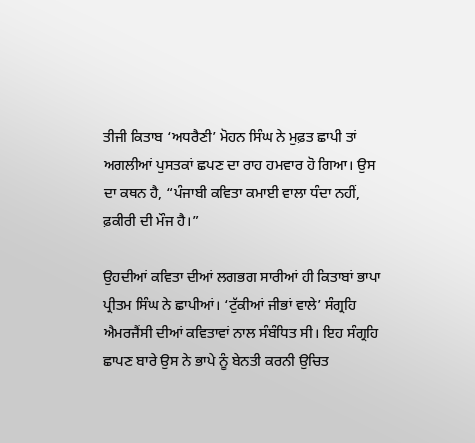ਤੀਜੀ ਕਿਤਾਬ ‘ਅਧਰੈਣੀ’ ਮੋਹਨ ਸਿੰਘ ਨੇ ਮੁਫ਼ਤ ਛਾਪੀ ਤਾਂ ਅਗਲੀਆਂ ਪੁਸਤਕਾਂ ਛਪਣ ਦਾ ਰਾਹ ਹਮਵਾਰ ਹੋ ਗਿਆ। ਉਸ ਦਾ ਕਥਨ ਹੈ, “ਪੰਜਾਬੀ ਕਵਿਤਾ ਕਮਾਈ ਵਾਲਾ ਧੰਦਾ ਨਹੀਂ, ਫ਼ਕੀਰੀ ਦੀ ਮੌਜ ਹੈ।”

ਉਹਦੀਆਂ ਕਵਿਤਾ ਦੀਆਂ ਲਗਭਗ ਸਾਰੀਆਂ ਹੀ ਕਿਤਾਬਾਂ ਭਾਪਾ ਪ੍ਰੀਤਮ ਸਿੰਘ ਨੇ ਛਾਪੀਆਂ। ‘ਟੁੱਕੀਆਂ ਜੀਭਾਂ ਵਾਲੇ’ ਸੰਗ੍ਰਹਿ ਐਮਰਜੈਂਸੀ ਦੀਆਂ ਕਵਿਤਾਵਾਂ ਨਾਲ ਸੰਬੰਧਿਤ ਸੀ। ਇਹ ਸੰਗ੍ਰਹਿ ਛਾਪਣ ਬਾਰੇ ਉਸ ਨੇ ਭਾਪੇ ਨੂੰ ਬੇਨਤੀ ਕਰਨੀ ਉਚਿਤ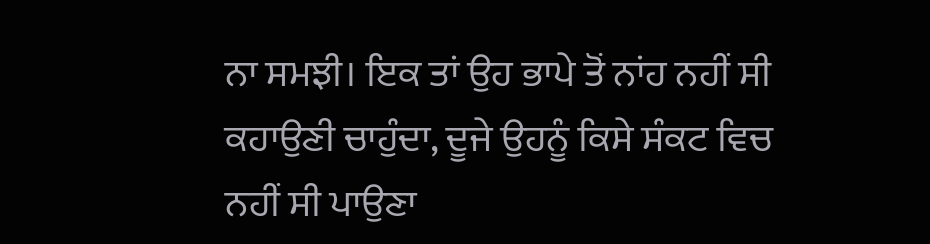ਨਾ ਸਮਝੀ। ਇਕ ਤਾਂ ਉਹ ਭਾਪੇ ਤੋਂ ਨਾਂਹ ਨਹੀਂ ਸੀ ਕਹਾਉਣੀ ਚਾਹੁੰਦਾ, ਦੂਜੇ ਉਹਨੂੰ ਕਿਸੇ ਸੰਕਟ ਵਿਚ ਨਹੀਂ ਸੀ ਪਾਉਣਾ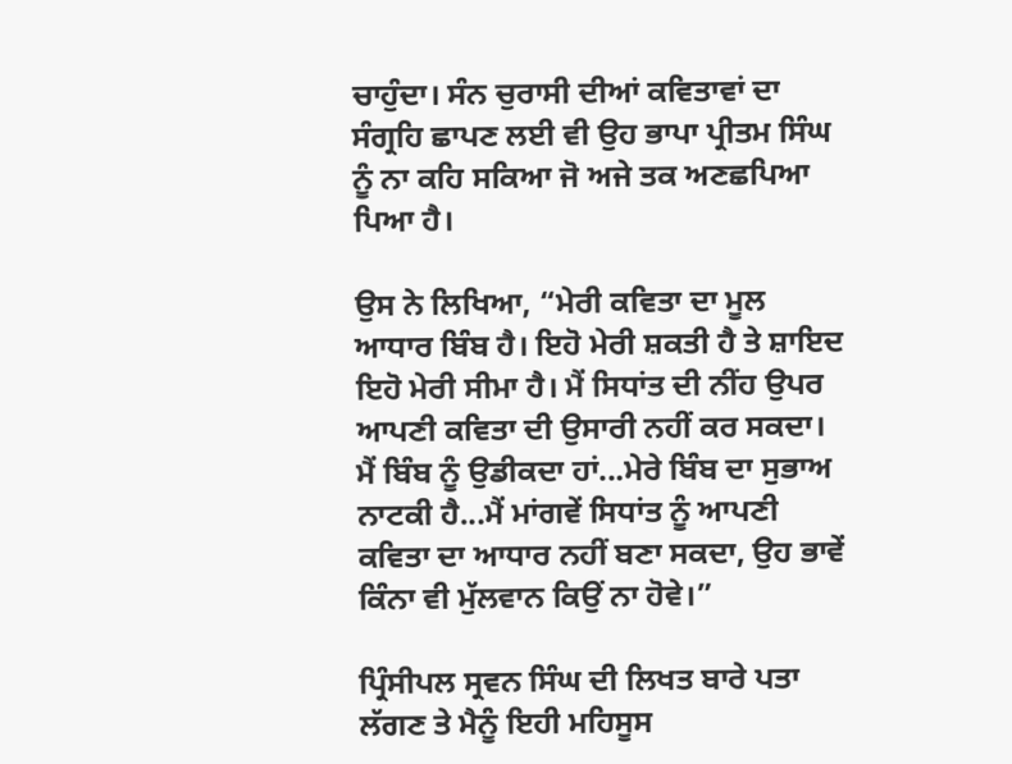ਚਾਹੁੰਦਾ। ਸੰਨ ਚੁਰਾਸੀ ਦੀਆਂ ਕਵਿਤਾਵਾਂ ਦਾ ਸੰਗ੍ਰਹਿ ਛਾਪਣ ਲਈ ਵੀ ਉਹ ਭਾਪਾ ਪ੍ਰੀਤਮ ਸਿੰਘ ਨੂੰ ਨਾ ਕਹਿ ਸਕਿਆ ਜੋ ਅਜੇ ਤਕ ਅਣਛਪਿਆ ਪਿਆ ਹੈ।

ਉਸ ਨੇ ਲਿਖਿਆ, “ਮੇਰੀ ਕਵਿਤਾ ਦਾ ਮੂਲ ਆਧਾਰ ਬਿੰਬ ਹੈ। ਇਹੋ ਮੇਰੀ ਸ਼ਕਤੀ ਹੈ ਤੇ ਸ਼ਾਇਦ ਇਹੋ ਮੇਰੀ ਸੀਮਾ ਹੈ। ਮੈਂ ਸਿਧਾਂਤ ਦੀ ਨੀਂਹ ਉਪਰ ਆਪਣੀ ਕਵਿਤਾ ਦੀ ਉਸਾਰੀ ਨਹੀਂ ਕਰ ਸਕਦਾ। ਮੈਂ ਬਿੰਬ ਨੂੰ ਉਡੀਕਦਾ ਹਾਂ...ਮੇਰੇ ਬਿੰਬ ਦਾ ਸੁਭਾਅ ਨਾਟਕੀ ਹੈ...ਮੈਂ ਮਾਂਗਵੇਂ ਸਿਧਾਂਤ ਨੂੰ ਆਪਣੀ ਕਵਿਤਾ ਦਾ ਆਧਾਰ ਨਹੀਂ ਬਣਾ ਸਕਦਾ, ਉਹ ਭਾਵੇਂ ਕਿੰਨਾ ਵੀ ਮੁੱਲਵਾਨ ਕਿਉਂ ਨਾ ਹੋਵੇ।”

ਪ੍ਰਿੰਸੀਪਲ ਸ੍ਰਵਨ ਸਿੰਘ ਦੀ ਲਿਖਤ ਬਾਰੇ ਪਤਾ ਲੱਗਣ ਤੇ ਮੈਨੂੰ ਇਹੀ ਮਹਿਸੂਸ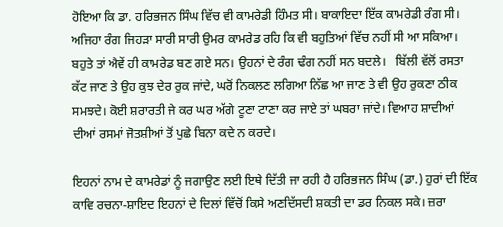ਹੋਇਆ ਕਿ ਡਾ. ਹਰਿਭਜਨ ਸਿੰਘ ਵਿੱਚ ਵੀ ਕਾਮਰੇਡੀ ਹਿੰਮਤ ਸੀ। ਬਾਕਾਇਦਾ ਇੱਕ ਕਾਮਰੇਡੀ ਰੰਗ ਸੀ। ਅਜਿਹਾ ਰੰਗ ਜਿਹੜਾ ਸਾਰੀ ਸਾਰੀ ਉਮਰ ਕਾਮਰੇਡ ਰਹਿ ਕਿ ਵੀ ਬਹੁਤਿਆਂ ਵਿੱਚ ਨਹੀਂ ਸੀ ਆ ਸਕਿਆ।  ਬਹੁਤੇ ਤਾਂ ਐਵੇਂ ਹੀ ਕਾਮਰੇਡ ਬਣ ਗਏ ਸਨ। ਉਹਨਾਂ ਦੇ ਰੰਗ ਢੰਗ ਨਹੀਂ ਸਨ ਬਦਲੇ।   ਬਿੱਲੀ ਵੱਲੋਂ ਰਸਤਾ ਕੱਟ ਜਾਣ ਤੇ ਉਹ ਕੁਝ ਦੇਰ ਰੁਕ ਜਾਂਦੇ, ਘਰੋਂ ਨਿਕਲਣ ਲਗਿਆ ਨਿੱਛ ਆ ਜਾਣ ਤੇ ਵੀ ਉਹ ਰੁਕਣਾ ਠੀਕ ਸਮਝਦੇ। ਕੋਈ ਸ਼ਰਾਰਤੀ ਜੇ ਕਰ ਘਰ ਅੱਗੇ ਟੂਣਾ ਟਾਣਾ ਕਰ ਜਾਏ ਤਾਂ ਘਬਰਾ ਜਾਂਦੇ। ਵਿਆਹ ਸ਼ਾਦੀਆਂ ਦੀਆਂ ਰਸਮਾਂ ਜੋਤਸ਼ੀਆਂ ਤੋਂ ਪੁਛੇ ਬਿਨਾ ਕਦੇ ਨ ਕਰਦੇ।

ਇਹਨਾਂ ਨਾਮ ਦੇ ਕਾਮਰੇਡਾਂ ਨੂੰ ਜਗਾਉਣ ਲਈ ਇਥੇ ਦਿੱਤੀ ਜਾ ਰਹੀ ਹੈ ਹਰਿਭਜਨ ਸਿੰਘ (ਡਾ.) ਹੁਰਾਂ ਦੀ ਇੱਕ ਕਾਵਿ ਰਚਨਾ-ਸ਼ਾਇਦ ਇਹਨਾਂ ਦੇ ਦਿਲਾਂ ਵਿੱਚੋਂ ਕਿਸੇ ਅਣਦਿੱਸਦੀ ਸ਼ਕਤੀ ਦਾ ਡਰ ਨਿਕਲ ਸਕੇ। ਜ਼ਰਾ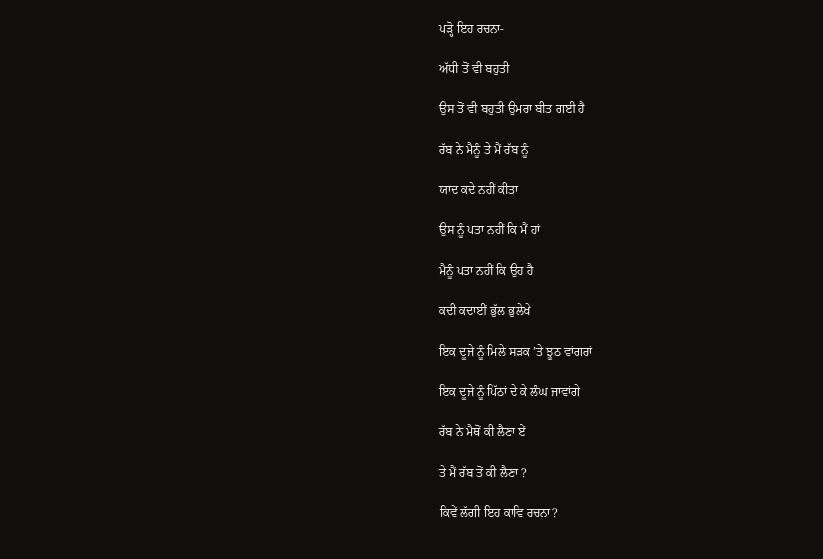ਪੜ੍ਹੋ ਇਹ ਰਚਨਾ-

ਅੱਧੀ ਤੋਂ ਵੀ ਬਹੁਤੀ

ਉਸ ਤੋਂ ਵੀ ਬਹੁਤੀ ਉਮਰਾ ਬੀਤ ਗਈ ਹੈ

ਰੱਬ ਨੇ ਮੈਨੂੰ ਤੇ ਮੈਂ ਰੱਬ ਨੂੰ

ਯਾਦ ਕਦੇ ਨਹੀਂ ਕੀਤਾ

ਉਸ ਨੂੰ ਪਤਾ ਨਹੀਂ ਕਿ ਮੈਂ ਹਾਂ

ਮੈਨੂੰ ਪਤਾ ਨਹੀਂ ਕਿ ਉਹ ਹੈ

ਕਦੀ ਕਦਾਈਂ ਭੁੱਲ ਭੁਲੇਖੇ

ਇਕ ਦੂਜੇ ਨੂੰ ਮਿਲੇ ਸੜਕ ’ਤੇ ਝੂਠ ਵਾਂਗਰਾਂ

ਇਕ ਦੂਜੇ ਨੂੰ ਪਿੱਠਾਂ ਦੇ ਕੇ ਲੰਘ ਜਾਵਾਂਗੇ

ਰੱਬ ਨੇ ਮੈਥੋਂ ਕੀ ਲੈਣਾ ਏਂ

ਤੇ ਮੈਂ ਰੱਬ ਤੋਂ ਕੀ ਲੈਣਾ ?

ਕਿਵੇਂ ਲੱਗੀ ਇਹ ਕਾਵਿ ਰਚਨਾ?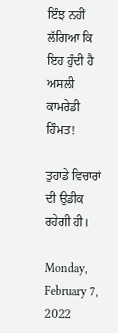ਇੰਝ ਨਹੀਂ ਲੱਗਿਆ ਕਿ ਇਹ ਹੁੰਦੀ ਹੈ ਅਸਲੀ ਕਾਮਰੇਡੀ ਹਿੰਮਤ!

ਤੁਹਾਡੇ ਵਿਚਾਰਾਂ ਦੀ ਉਡੀਕ ਰਹੇਗੀ ਹੀ।

Monday, February 7, 2022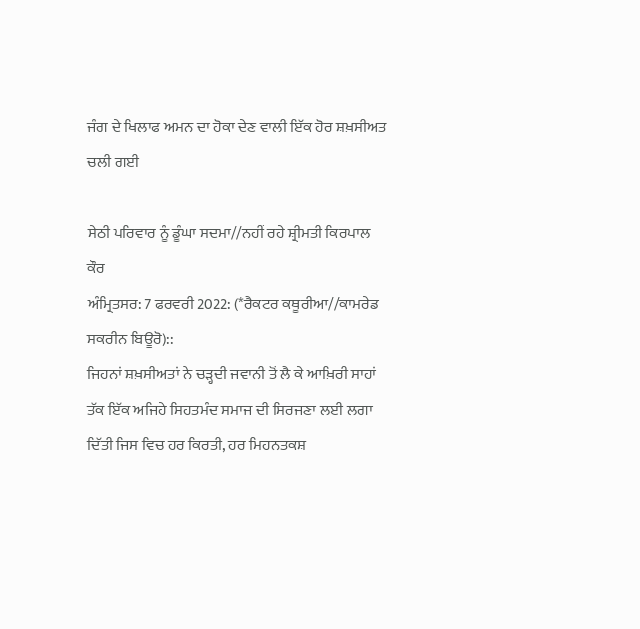ਜੰਗ ਦੇ ਖਿਲਾਫ ਅਮਨ ਦਾ ਹੋਕਾ ਦੇਣ ਵਾਲੀ ਇੱਕ ਹੋਰ ਸ਼ਖ਼ਸੀਅਤ ਚਲੀ ਗਈ

ਸੇਠੀ ਪਰਿਵਾਰ ਨੂੰ ਡੂੰਘਾ ਸਦਮਾ//ਨਹੀਂ ਰਹੇ ਸ਼੍ਰੀਮਤੀ ਕਿਰਪਾਲ ਕੌਰ
ਅੰਮ੍ਰਿਤਸਰ: 7 ਫਰਵਰੀ 2022: (*ਰੈਕਟਰ ਕਥੂਰੀਆ//ਕਾਮਰੇਡ ਸਕਰੀਨ ਬਿਊਰੋ)::
ਜਿਹਨਾਂ ਸ਼ਖ਼ਸੀਅਤਾਂ ਨੇ ਚੜ੍ਹਦੀ ਜਵਾਨੀ ਤੋਂ ਲੈ ਕੇ ਆਖ਼ਿਰੀ ਸਾਹਾਂ ਤੱਕ ਇੱਕ ਅਜਿਹੇ ਸਿਹਤਮੰਦ ਸਮਾਜ ਦੀ ਸਿਰਜਣਾ ਲਈ ਲਗਾ ਦਿੱਤੀ ਜਿਸ ਵਿਚ ਹਰ ਕਿਰਤੀ, ਹਰ ਮਿਹਨਤਕਸ਼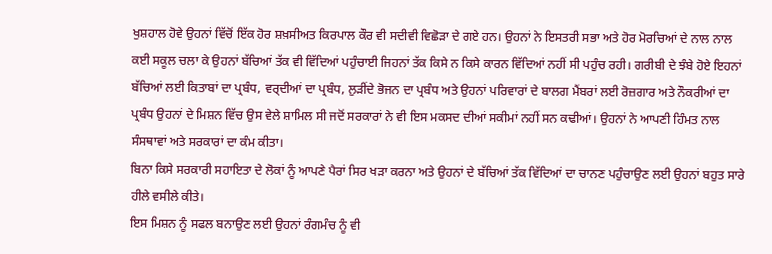ਖੁਸ਼ਹਾਲ ਹੋਵੇ ਉਹਨਾਂ ਵਿੱਚੋਂ ਇੱਕ ਹੋਰ ਸ਼ਖ਼ਸੀਅਤ ਕਿਰਪਾਲ ਕੌਰ ਵੀ ਸਦੀਵੀ ਵਿਛੋੜਾ ਦੇ ਗਏ ਹਨ। ਉਹਨਾਂ ਨੇ ਇਸਤਰੀ ਸਭਾ ਅਤੇ ਹੋਰ ਮੋਰਚਿਆਂ ਦੇ ਨਾਲ ਨਾਲ ਕਈ ਸਕੂਲ ਚਲਾ ਕੇ ਉਹਨਾਂ ਬੱਚਿਆਂ ਤੱਕ ਵੀ ਵਿੱਦਿਆਂ ਪਹੁੰਚਾਈ ਜਿਹਨਾਂ ਤੱਕ ਕਿਸੇ ਨ ਕਿਸੇ ਕਾਰਨ ਵਿੱਦਿਆਂ ਨਹੀਂ ਸੀ ਪਹੁੰਚ ਰਹੀ। ਗਰੀਬੀ ਦੇ ਝੰਬੇ ਹੋਏ ਇਹਨਾਂ ਬੱਚਿਆਂ ਲਈ ਕਿਤਾਬਾਂ ਦਾ ਪ੍ਰਬੰਧ, ਵਰ੍ਦੀਆਂ ਦਾ ਪ੍ਰਬੰਧ, ਲੁੜੀਂਦੇ ਭੋਜਨ ਦਾ ਪ੍ਰਬੰਧ ਅਤੇ ਉਹਨਾਂ ਪਰਿਵਾਰਾਂ ਦੇ ਬਾਲਗ ਮੈਂਬਰਾਂ ਲਈ ਰੋਜ਼ਗਾਰ ਅਤੇ ਨੌਕਰੀਆਂ ਦਾ ਪ੍ਰਬੰਧ ਉਹਨਾਂ ਦੇ ਮਿਸ਼ਨ ਵਿੱਚ ਉਸ ਵੇਲੇ ਸ਼ਾਮਿਲ ਸੀ ਜਦੋਂ ਸਰਕਾਰਾਂ ਨੇ ਵੀ ਇਸ ਮਕਸਦ ਦੀਆਂ ਸਕੀਮਾਂ ਨਹੀਂ ਸਨ ਕਢੀਆਂ। ਉਹਨਾਂ ਨੇ ਆਪਣੀ ਹਿੰਮਤ ਨਾਲ ਸੰਸਥਾਵਾਂ ਅਤੇ ਸਰਕਾਰਾਂ ਦਾ ਕੰਮ ਕੀਤਾ।
ਬਿਨਾ ਕਿਸੇ ਸਰਕਾਰੀ ਸਹਾਇਤਾ ਦੇ ਲੋਕਾਂ ਨੂੰ ਆਪਣੇ ਪੈਰਾਂ ਸਿਰ ਖੜਾ ਕਰਨਾ ਅਤੇ ਉਹਨਾਂ ਦੇ ਬੱਚਿਆਂ ਤੱਕ ਵਿੱਦਿਆਂ ਦਾ ਚਾਨਣ ਪਹੁੰਚਾਉਣ ਲਈ ਉਹਨਾਂ ਬਹੁਤ ਸਾਰੇ ਹੀਲੇ ਵਸੀਲੇ ਕੀਤੇ।
ਇਸ ਮਿਸ਼ਨ ਨੂੰ ਸਫਲ ਬਨਾਉਣ ਲਈ ਉਹਨਾਂ ਰੰਗਮੰਚ ਨੂੰ ਵੀ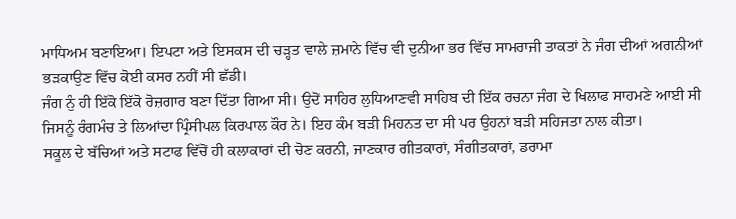ਮਾਧਿਅਮ ਬਣਾਇਆ। ਇਪਟਾ ਅਤੇ ਇਸਕਸ ਦੀ ਚੜ੍ਹਤ ਵਾਲੇ ਜ਼ਮਾਨੇ ਵਿੱਚ ਵੀ ਦੁਨੀਆ ਭਰ ਵਿੱਚ ਸਾਮਰਾਜੀ ਤਾਕਤਾਂ ਨੇ ਜੰਗ ਦੀਆਂ ਅਗਨੀਆਂ ਭੜਕਾਉਣ ਵਿੱਚ ਕੋਈ ਕਸਰ ਨਹੀਂ ਸੀ ਛੱਡੀ।
ਜੰਗ ਨੁੰ ਹੀ ਇੱਕੋ ਇੱਕੋ ਰੋਜ਼ਗਾਰ ਬਣਾ ਦਿੱਤਾ ਗਿਆ ਸੀ। ਉਦੋਂ ਸਾਹਿਰ ਲੁਧਿਆਣਵੀ ਸਾਹਿਬ ਦੀ ਇੱਕ ਰਚਨਾ ਜੰਗ ਦੇ ਖਿਲਾਫ ਸਾਹਮਣੇ ਆਈ ਸੀ ਜਿਸਨੂੰ ਰੰਗਮੰਚ ਤੇ ਲਿਆਂਦਾ ਪ੍ਰਿੰਸੀਪਲ ਕਿਰਪਾਲ ਕੌਰ ਨੇ। ਇਹ ਕੰਮ ਬੜੀ ਮਿਹਨਤ ਦਾ ਸੀ ਪਰ ਉਹਨਾਂ ਬੜੀ ਸਹਿਜਤਾ ਨਾਲ ਕੀਤਾ।
ਸਕੂਲ ਦੇ ਬੱਚਿਆਂ ਅਤੇ ਸਟਾਫ ਵਿੱਚੋਂ ਹੀ ਕਲਾਕਾਰਾਂ ਦੀ ਚੋਣ ਕਰਨੀ, ਜਾਣਕਾਰ ਗੀਤਕਾਰਾਂ, ਸੰਗੀਤਕਾਰਾਂ, ਡਰਾਮਾ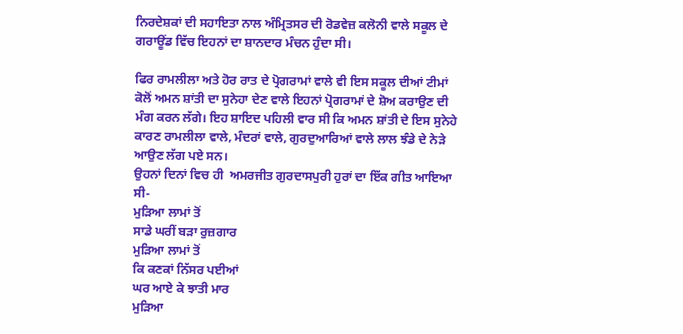ਨਿਰਦੇਸ਼ਕਾਂ ਦੀ ਸਹਾਇਤਾ ਨਾਲ ਅੰਮ੍ਰਿਤਸਰ ਦੀ ਰੋਡਵੇਜ਼ ਕਲੋਨੀ ਵਾਲੇ ਸਕੂਲ ਦੇ ਗਰਾਊਂਡ ਵਿੱਚ ਇਹਨਾਂ ਦਾ ਸ਼ਾਨਦਾਰ ਮੰਚਨ ਹੁੰਦਾ ਸੀ।

ਫਿਰ ਰਾਮਲੀਲਾ ਅਤੇ ਹੋਰ ਰਾਤ ਦੇ ਪ੍ਰੋਗਰਾਮਾਂ ਵਾਲੇ ਵੀ ਇਸ ਸਕੂਲ ਦੀਆਂ ਟੀਮਾਂ ਕੋਲੋਂ ਅਮਨ ਸ਼ਾਂਤੀ ਦਾ ਸੁਨੇਹਾ ਦੇਣ ਵਾਲੇ ਇਹਨਾਂ ਪ੍ਰੋਗਰਾਮਾਂ ਦੇ ਸ਼ੋਅ ਕਰਾਉਣ ਦੀ ਮੰਗ ਕਰਨ ਲੱਗੇ। ਇਹ ਸ਼ਾਇਦ ਪਹਿਲੀ ਵਾਰ ਸੀ ਕਿ ਅਮਨ ਸ਼ਾਂਤੀ ਦੇ ਇਸ ਸੁਨੇਹੇ ਕਾਰਣ ਰਾਮਲੀਲਾ ਵਾਲੇ, ਮੰਦਰਾਂ ਵਾਲੇ, ਗੁਰਦੁਆਰਿਆਂ ਵਾਲੇ ਲਾਲ ਝੰਡੇ ਦੇ ਨੇੜੇ ਆਉਣ ਲੱਗ ਪਏ ਸਨ।
ਉਹਨਾਂ ਦਿਨਾਂ ਵਿਚ ਹੀ  ਅਮਰਜੀਤ ਗੁਰਦਾਸਪੁਰੀ ਹੁਰਾਂ ਦਾ ਇੱਕ ਗੀਤ ਆਇਆ ਸੀ-
ਮੁੜਿਆ ਲਾਮਾਂ ਤੋਂ
ਸਾਡੇ ਘਰੀਂ ਬੜਾ ਰੁਜ਼ਗਾਰ
ਮੁੜਿਆ ਲਾਮਾਂ ਤੋਂ
ਕਿ ਕਣਕਾਂ ਨਿੱਸਰ ਪਈਆਂ
ਘਰ ਆਏ ਕੇ ਝਾਤੀ ਮਾਰ
ਮੁੜਿਆ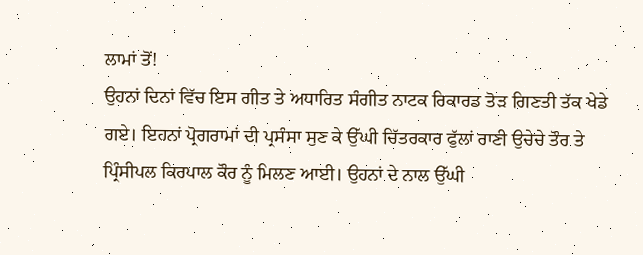ਲਾਮਾਂ ਤੋਂ!
ਉਹਨਾਂ ਦਿਨਾਂ ਵਿੱਚ ਇਸ ਗੀਤ ਤੇ ਅਧਾਰਿਤ ਸੰਗੀਤ ਨਾਟਕ ਰਿਕਾਰਡ ਤੋੜ ਗਿਣਤੀ ਤੱਕ ਖੇਡੇ ਗਏ। ਇਹਨਾਂ ਪ੍ਰੋਗਰਾਮਾਂ ਦੀ ਪ੍ਰਸੰਸਾ ਸੁਣ ਕੇ ਉੱਘੀ ਚਿੱਤਰਕਾਰ ਫੁੱਲਾਂ ਰਾਣੀ ਉਚੇਚੇ ਤੌਰ ਤੇ ਪ੍ਰਿੰਸੀਪਲ ਕਿਰਪਾਲ ਕੌਰ ਨੂੰ ਮਿਲਣ ਆਈ। ਉਹਨਾਂ ਦੇ ਨਾਲ ਉੱਘੀ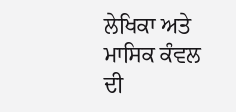ਲੇਖਿਕਾ ਅਤੇ ਮਾਸਿਕ ਕੰਵਲ ਦੀ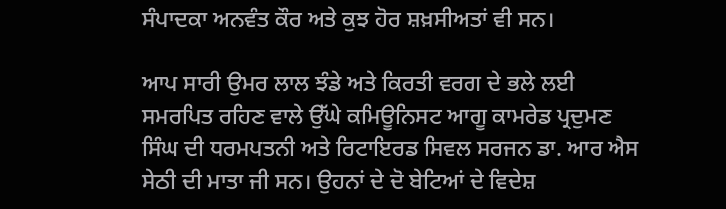ਸੰਪਾਦਕਾ ਅਨਵੰਤ ਕੌਰ ਅਤੇ ਕੁਝ ਹੋਰ ਸ਼ਖ਼ਸੀਅਤਾਂ ਵੀ ਸਨ।

ਆਪ ਸਾਰੀ ਉਮਰ ਲਾਲ ਝੰਡੇ ਅਤੇ ਕਿਰਤੀ ਵਰਗ ਦੇ ਭਲੇ ਲਈ ਸਮਰਪਿਤ ਰਹਿਣ ਵਾਲੇ ਉੱਘੇ ਕਮਿਊਨਿਸਟ ਆਗੂ ਕਾਮਰੇਡ ਪ੍ਰਦੁਮਣ ਸਿੰਘ ਦੀ ਧਰਮਪਤਨੀ ਅਤੇ ਰਿਟਾਇਰਡ ਸਿਵਲ ਸਰਜਨ ਡਾ. ਆਰ ਐਸ ਸੇਠੀ ਦੀ ਮਾਤਾ ਜੀ ਸਨ। ਉਹਨਾਂ ਦੇ ਦੋ ਬੇਟਿਆਂ ਦੇ ਵਿਦੇਸ਼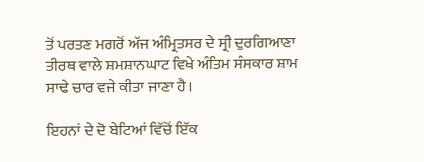ਤੋਂ ਪਰਤਣ ਮਗਰੋਂ ਅੱਜ ਅੰਮ੍ਰਿਤਸਰ ਦੇ ਸ੍ਰੀ ਦੁਰਗਿਆਣਾ ਤੀਰਥ ਵਾਲੇ ਸ਼ਮਸ਼ਾਨਘਾਟ ਵਿਖੇ ਅੰਤਿਮ ਸੰਸਕਾਰ ਸ਼ਾਮ ਸਾਢੇ ਚਾਰ ਵਜੇ ਕੀਤਾ ਜਾਣਾ ਹੈ।

ਇਹਨਾਂ ਦੇ ਦੋ ਬੇਟਿਆਂ ਵਿੱਚੋਂ ਇੱਕ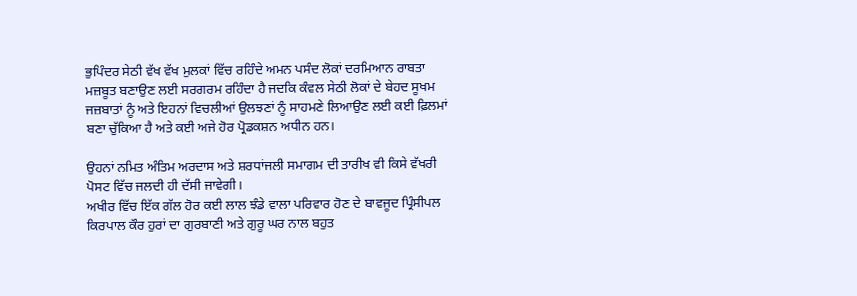ਭੁਪਿੰਦਰ ਸੇਠੀ ਵੱਖ ਵੱਖ ਮੁਲਕਾਂ ਵਿੱਚ ਰਹਿੰਦੇ ਅਮਨ ਪਸੰਦ ਲੋਕਾਂ ਦਰਮਿਆਨ ਰਾਬਤਾ ਮਜ਼ਬੂਤ ਬਣਾਉਣ ਲਈ ਸਰਗਰਮ ਰਹਿੰਦਾ ਹੈ ਜਦਕਿ ਕੰਵਲ ਸੇਠੀ ਲੋਕਾਂ ਦੇ ਬੇਹਦ ਸੂਖਮ ਜਜ਼ਬਾਤਾਂ ਨੂੰ ਅਤੇ ਇਹਨਾਂ ਵਿਚਲੀਆਂ ਉਲਝਣਾਂ ਨੂੰ ਸਾਹਮਣੇ ਲਿਆਉਣ ਲਈ ਕਈ ਫ਼ਿਲਮਾਂ ਬਣਾ ਚੁੱਕਿਆ ਹੈ ਅਤੇ ਕਈ ਅਜੇ ਹੋਰ ਪ੍ਰੋਡਕਸ਼ਨ ਅਧੀਨ ਹਨ।

ਉਹਨਾਂ ਨਮਿਤ ਅੰਤਿਮ ਅਰਦਾਸ ਅਤੇ ਸ਼ਰਧਾਂਜਲੀ ਸਮਾਗਮ ਦੀ ਤਾਰੀਖ ਵੀ ਕਿਸੇ ਵੱਖਰੀ ਪੋਸਟ ਵਿੱਚ ਜਲਦੀ ਹੀ ਦੱਸੀ ਜਾਵੇਗੀ।
ਅਖੀਰ ਵਿੱਚ ਇੱਕ ਗੱਲ ਹੋਰ ਕਈ ਲਾਲ ਝੰਡੇ ਵਾਲਾ ਪਰਿਵਾਰ ਹੋਣ ਦੇ ਬਾਵਜੂਦ ਪ੍ਰਿੰਸੀਪਲ ਕਿਰਪਾਲ ਕੌਰ ਹੁਰਾਂ ਦਾ ਗੁਰਬਾਣੀ ਅਤੇ ਗੁਰੂ ਘਰ ਨਾਲ ਬਹੁਤ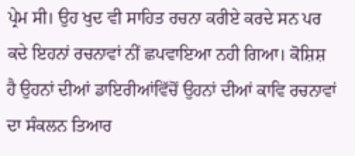ਪ੍ਰੇਮ ਸੀ। ਉਹ ਖੁਦ ਵੀ ਸਾਹਿਤ ਰਚਨਾ ਕਰੀਏ ਕਰਦੇ ਸਨ ਪਰ ਕਦੇ ਇਹਨਾਂ ਰਚਨਾਵਾਂ ਨੀਂ ਛਪਵਾਇਆ ਨਹੀ ਗਿਆ। ਕੋਸ਼ਿਸ਼ ਹੈ ਉਹਨਾਂ ਦੀਆਂ ਡਾਇਰੀਆਂਵਿੱਚੋਂ ਉਹਨਾਂ ਦੀਆਂ ਕਾਵਿ ਰਚਨਾਵਾਂ ਦਾ ਸੰਕਲਨ ਤਿਆਰ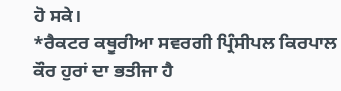ਹੋ ਸਕੇ।
*ਰੈਕਟਰ ਕਥੂਰੀਆ ਸਵਰਗੀ ਪ੍ਰਿੰਸੀਪਲ ਕਿਰਪਾਲ ਕੌਰ ਹੁਰਾਂ ਦਾ ਭਤੀਜਾ ਹੈ